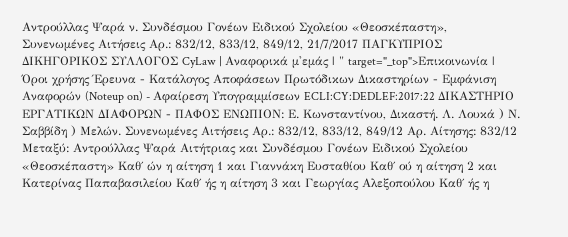Αντρούλλας Ψαρά ν. Συνδέσμου Γονέων Ειδικού Σχολείου «Θεοσκέπαστη», Συνενωμένες Αιτήσεις Αρ.: 832/12, 833/12, 849/12, 21/7/2017 ΠΑΓΚΥΠΡΙΟΣ ΔΙΚΗΓΟΡΙΚΟΣ ΣΥΛΛΟΓΟΣ CyLaw | Αναφορικά μ'εμάς | " target="_top">Επικοινωνία | Όροι χρήσης Έρευνα - Κατάλογος Αποφάσεων Πρωτόδικων Δικαστηρίων - Εμφάνιση Αναφορών (Noteup on) - Αφαίρεση Υπογραμμίσεων ECLI:CY:DEDLEF:2017:22 ΔΙΚΑΣΤΗΡΙΟ ΕΡΓΑΤΙΚΩΝ ΔΙΑΦΟΡΩΝ - ΠΑΦΟΣ ΕΝΩΠΙΟΝ: Ε. Κωνσταντίνου, Δικαστή. Λ. Λουκά ) Ν. Σαββίδη ) Μελών. Συνενωμένες Αιτήσεις Αρ.: 832/12, 833/12, 849/12 Αρ. Αίτησης: 832/12 Μεταξύ: Αντρούλλας Ψαρά Αιτήτριας και Συνδέσμου Γονέων Ειδικού Σχολείου «Θεοσκέπαστη» Καθ΄ ών η αίτηση 1 και Γιαννάκη Ευσταθίου Καθ΄ ού η αίτηση 2 και Κατερίνας Παπαβασιλείου Καθ΄ ής η αίτηση 3 και Γεωργίας Αλεξοπούλου Καθ΄ ής η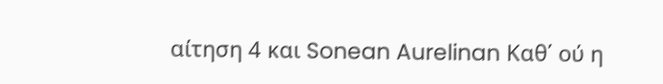αίτηση 4 και Sonean Aurelinan Καθ΄ ού η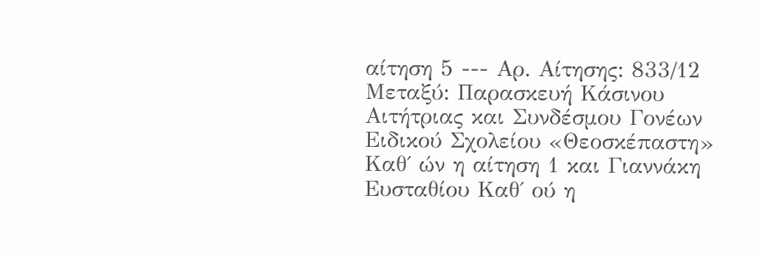αίτηση 5 --- Αρ. Αίτησης: 833/12 Μεταξύ: Παρασκευή Κάσινου Αιτήτριας και Συνδέσμου Γονέων Ειδικού Σχολείου «Θεοσκέπαστη» Καθ΄ ών η αίτηση 1 και Γιαννάκη Ευσταθίου Καθ΄ ού η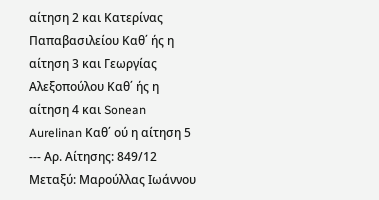αίτηση 2 και Κατερίνας Παπαβασιλείου Καθ΄ ής η αίτηση 3 και Γεωργίας Αλεξοπούλου Καθ΄ ής η αίτηση 4 και Sonean Aurelinan Καθ΄ ού η αίτηση 5 --- Αρ. Αίτησης: 849/12 Μεταξύ: Μαρούλλας Ιωάννου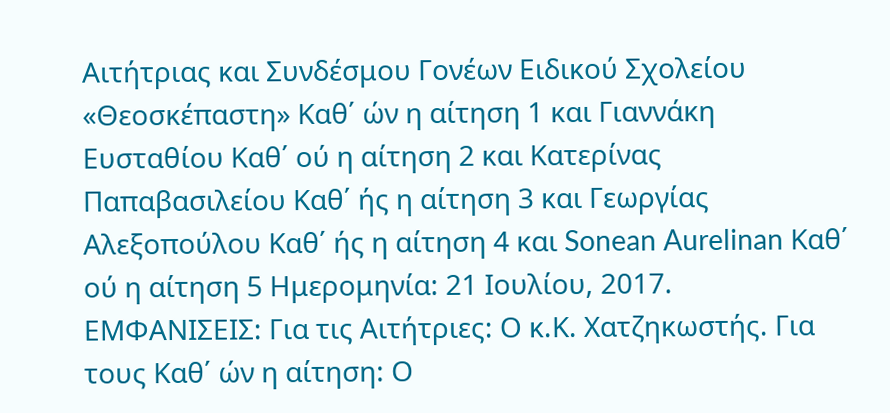Αιτήτριας και Συνδέσμου Γονέων Ειδικού Σχολείου «Θεοσκέπαστη» Καθ΄ ών η αίτηση 1 και Γιαννάκη Ευσταθίου Καθ΄ ού η αίτηση 2 και Κατερίνας Παπαβασιλείου Καθ΄ ής η αίτηση 3 και Γεωργίας Αλεξοπούλου Καθ΄ ής η αίτηση 4 και Sonean Aurelinan Καθ΄ ού η αίτηση 5 Ημερομηνία: 21 Ιουλίου, 2017. ΕΜΦΑΝΙΣΕΙΣ: Για τις Αιτήτριες: Ο κ.Κ. Χατζηκωστής. Για τους Καθ΄ ών η αίτηση: Ο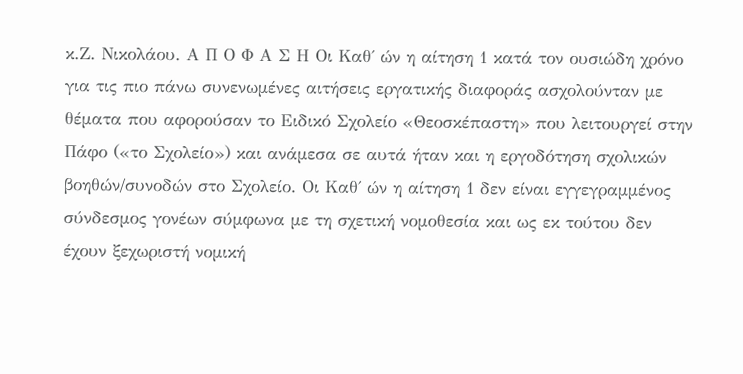κ.Ζ. Νικολάου. Α Π Ο Φ Α Σ Η Οι Καθ΄ ών η αίτηση 1 κατά τον ουσιώδη χρόνο για τις πιο πάνω συνενωμένες αιτήσεις εργατικής διαφοράς ασχολούνταν με θέματα που αφορούσαν το Ειδικό Σχολείο «Θεοσκέπαστη» που λειτουργεί στην Πάφο («το Σχολείο») και ανάμεσα σε αυτά ήταν και η εργοδότηση σχολικών βοηθών/συνοδών στο Σχολείο. Οι Καθ΄ ών η αίτηση 1 δεν είναι εγγεγραμμένος σύνδεσμος γονέων σύμφωνα με τη σχετική νομοθεσία και ως εκ τούτου δεν έχουν ξεχωριστή νομική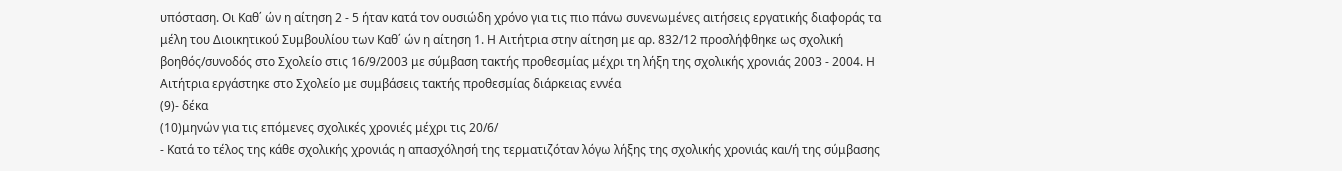υπόσταση. Οι Καθ΄ ών η αίτηση 2 - 5 ήταν κατά τον ουσιώδη χρόνο για τις πιο πάνω συνενωμένες αιτήσεις εργατικής διαφοράς τα μέλη του Διοικητικού Συμβουλίου των Καθ΄ ών η αίτηση 1. Η Αιτήτρια στην αίτηση με αρ. 832/12 προσλήφθηκε ως σχολική βοηθός/συνοδός στο Σχολείο στις 16/9/2003 με σύμβαση τακτής προθεσμίας μέχρι τη λήξη της σχολικής χρονιάς 2003 - 2004. Η Αιτήτρια εργάστηκε στο Σχολείο με συμβάσεις τακτής προθεσμίας διάρκειας εννέα
(9)- δέκα
(10)μηνών για τις επόμενες σχολικές χρονιές μέχρι τις 20/6/
- Κατά το τέλος της κάθε σχολικής χρονιάς η απασχόλησή της τερματιζόταν λόγω λήξης της σχολικής χρονιάς και/ή της σύμβασης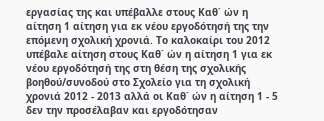εργασίας της και υπέβαλλε στους Καθ΄ ών η αίτηση 1 αίτηση για εκ νέου εργοδότησή της την επόμενη σχολική χρονιά. Το καλοκαίρι του 2012 υπέβαλε αίτηση στους Καθ΄ ών η αίτηση 1 για εκ νέου εργοδότησή της στη θέση της σχολικής βοηθού/συνοδού στο Σχολείο για τη σχολική χρονιά 2012 - 2013 αλλά οι Καθ΄ ών η αίτηση 1 - 5 δεν την προσέλαβαν και εργοδότησαν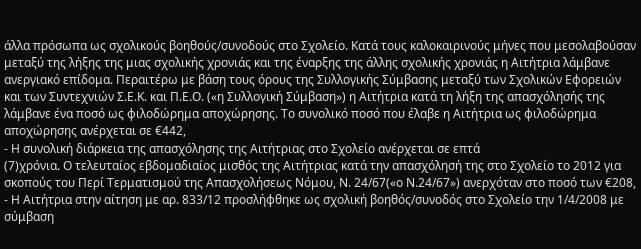άλλα πρόσωπα ως σχολικούς βοηθούς/συνοδούς στο Σχολείο. Κατά τους καλοκαιρινούς μήνες που μεσολαβούσαν μεταξύ της λήξης της μιας σχολικής χρονιάς και της έναρξης της άλλης σχολικής χρονιάς η Αιτήτρια λάμβανε ανεργιακό επίδομα. Περαιτέρω με βάση τους όρους της Συλλογικής Σύμβασης μεταξύ των Σχολικών Εφορειών και των Συντεχνιών Σ.Ε.Κ. και Π.Ε.Ο. («η Συλλογική Σύμβαση») η Αιτήτρια κατά τη λήξη της απασχόλησής της λάμβανε ένα ποσό ως φιλοδώρημα αποχώρησης. Το συνολικό ποσό που έλαβε η Αιτήτρια ως φιλοδώρημα αποχώρησης ανέρχεται σε €442,
- Η συνολική διάρκεια της απασχόλησης της Αιτήτριας στο Σχολείο ανέρχεται σε επτά
(7)χρόνια. Ο τελευταίος εβδομαδιαίος μισθός της Αιτήτριας κατά την απασχόλησή της στο Σχολείο το 2012 για σκοπούς του Περί Τερματισμού της Απασχολήσεως Νόμου, Ν. 24/67(«ο Ν.24/67») ανερχόταν στο ποσό των €208,
- Η Αιτήτρια στην αίτηση με αρ. 833/12 προσλήφθηκε ως σχολική βοηθός/συνοδός στο Σχολείο την 1/4/2008 με σύμβαση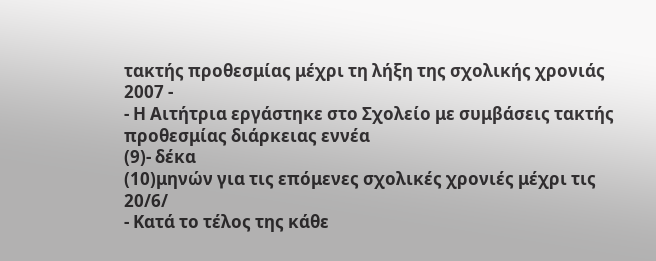τακτής προθεσμίας μέχρι τη λήξη της σχολικής χρονιάς 2007 -
- Η Αιτήτρια εργάστηκε στο Σχολείο με συμβάσεις τακτής προθεσμίας διάρκειας εννέα
(9)- δέκα
(10)μηνών για τις επόμενες σχολικές χρονιές μέχρι τις 20/6/
- Κατά το τέλος της κάθε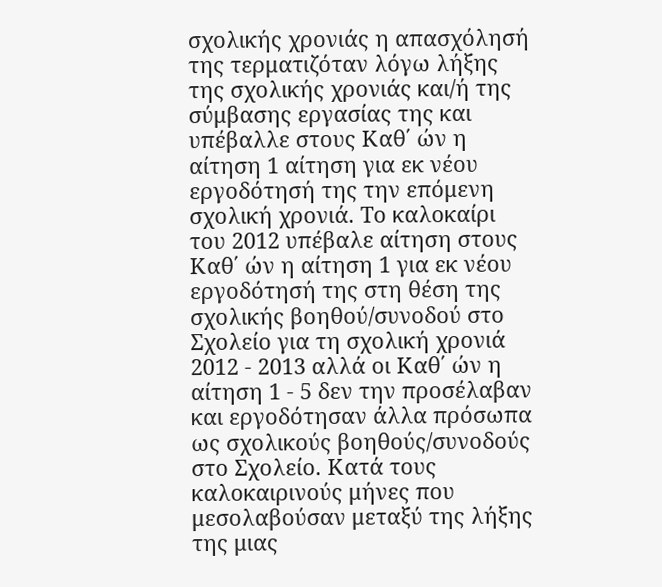σχολικής χρονιάς η απασχόλησή της τερματιζόταν λόγω λήξης της σχολικής χρονιάς και/ή της σύμβασης εργασίας της και υπέβαλλε στους Καθ΄ ών η αίτηση 1 αίτηση για εκ νέου εργοδότησή της την επόμενη σχολική χρονιά. Το καλοκαίρι του 2012 υπέβαλε αίτηση στους Καθ΄ ών η αίτηση 1 για εκ νέου εργοδότησή της στη θέση της σχολικής βοηθού/συνοδού στο Σχολείο για τη σχολική χρονιά 2012 - 2013 αλλά οι Καθ΄ ών η αίτηση 1 - 5 δεν την προσέλαβαν και εργοδότησαν άλλα πρόσωπα ως σχολικούς βοηθούς/συνοδούς στο Σχολείο. Κατά τους καλοκαιρινούς μήνες που μεσολαβούσαν μεταξύ της λήξης της μιας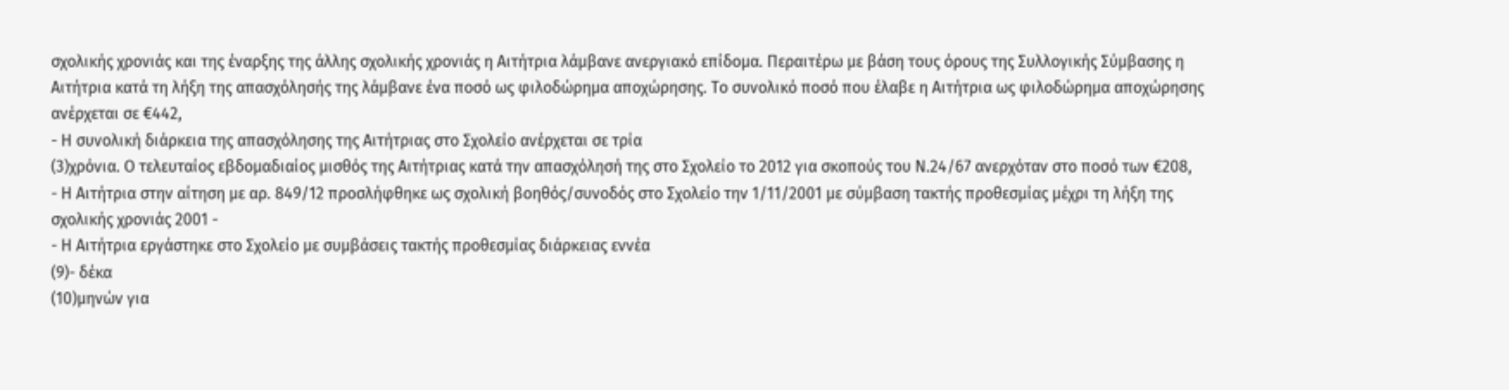σχολικής χρονιάς και της έναρξης της άλλης σχολικής χρονιάς η Αιτήτρια λάμβανε ανεργιακό επίδομα. Περαιτέρω με βάση τους όρους της Συλλογικής Σύμβασης η Αιτήτρια κατά τη λήξη της απασχόλησής της λάμβανε ένα ποσό ως φιλοδώρημα αποχώρησης. Το συνολικό ποσό που έλαβε η Αιτήτρια ως φιλοδώρημα αποχώρησης ανέρχεται σε €442,
- Η συνολική διάρκεια της απασχόλησης της Αιτήτριας στο Σχολείο ανέρχεται σε τρία
(3)χρόνια. Ο τελευταίος εβδομαδιαίος μισθός της Αιτήτριας κατά την απασχόλησή της στο Σχολείο το 2012 για σκοπούς του Ν.24/67 ανερχόταν στο ποσό των €208,
- Η Αιτήτρια στην αίτηση με αρ. 849/12 προσλήφθηκε ως σχολική βοηθός/συνοδός στο Σχολείο την 1/11/2001 με σύμβαση τακτής προθεσμίας μέχρι τη λήξη της σχολικής χρονιάς 2001 -
- Η Αιτήτρια εργάστηκε στο Σχολείο με συμβάσεις τακτής προθεσμίας διάρκειας εννέα
(9)- δέκα
(10)μηνών για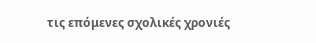τις επόμενες σχολικές χρονιές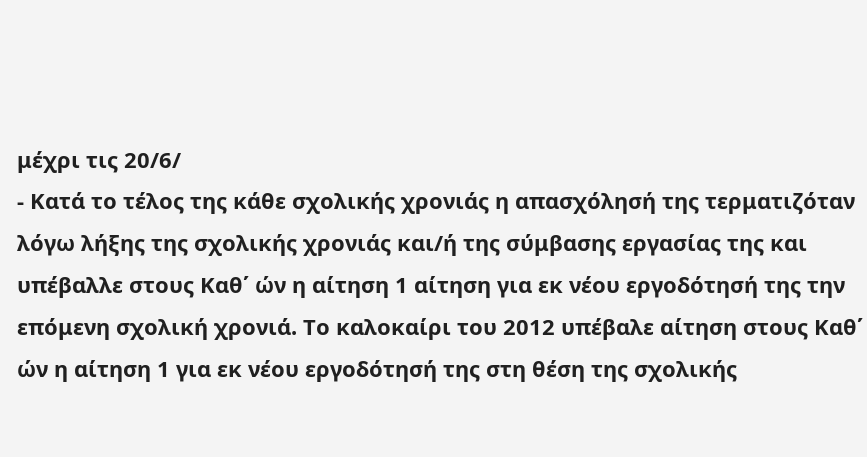μέχρι τις 20/6/
- Κατά το τέλος της κάθε σχολικής χρονιάς η απασχόλησή της τερματιζόταν λόγω λήξης της σχολικής χρονιάς και/ή της σύμβασης εργασίας της και υπέβαλλε στους Καθ΄ ών η αίτηση 1 αίτηση για εκ νέου εργοδότησή της την επόμενη σχολική χρονιά. Το καλοκαίρι του 2012 υπέβαλε αίτηση στους Καθ΄ ών η αίτηση 1 για εκ νέου εργοδότησή της στη θέση της σχολικής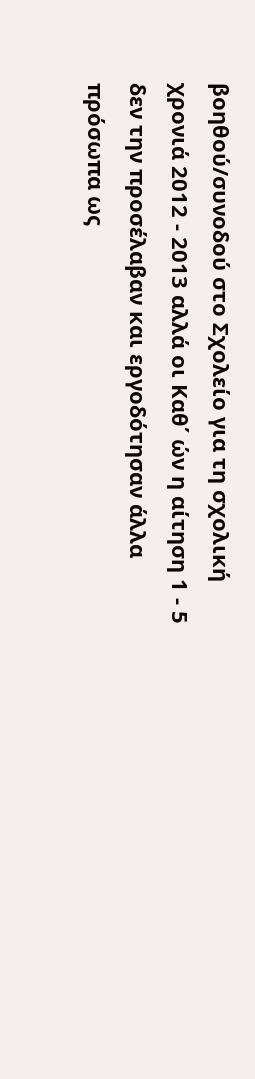βοηθού/συνοδού στο Σχολείο για τη σχολική χρονιά 2012 - 2013 αλλά οι Καθ΄ ών η αίτηση 1 - 5 δεν την προσέλαβαν και εργοδότησαν άλλα πρόσωπα ως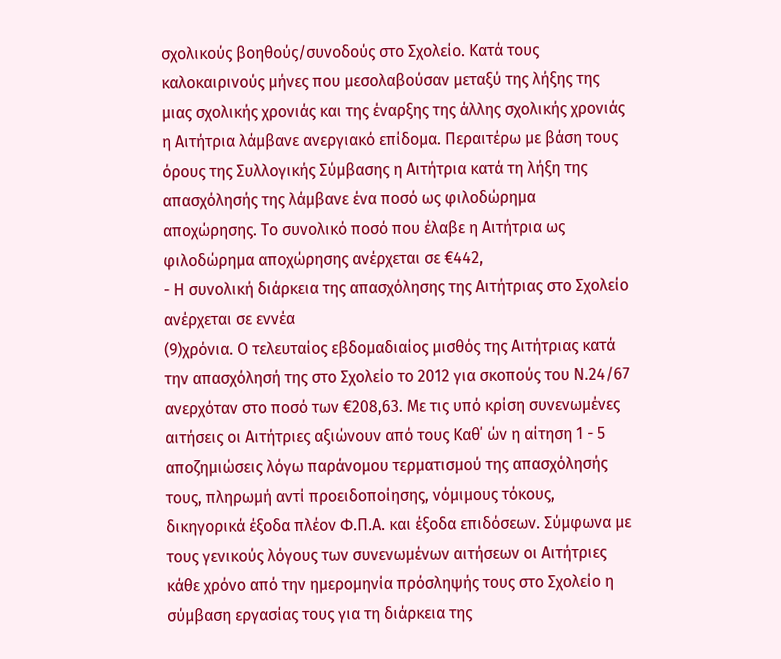σχολικούς βοηθούς/συνοδούς στο Σχολείο. Κατά τους καλοκαιρινούς μήνες που μεσολαβούσαν μεταξύ της λήξης της μιας σχολικής χρονιάς και της έναρξης της άλλης σχολικής χρονιάς η Αιτήτρια λάμβανε ανεργιακό επίδομα. Περαιτέρω με βάση τους όρους της Συλλογικής Σύμβασης η Αιτήτρια κατά τη λήξη της απασχόλησής της λάμβανε ένα ποσό ως φιλοδώρημα αποχώρησης. Το συνολικό ποσό που έλαβε η Αιτήτρια ως φιλοδώρημα αποχώρησης ανέρχεται σε €442,
- Η συνολική διάρκεια της απασχόλησης της Αιτήτριας στο Σχολείο ανέρχεται σε εννέα
(9)χρόνια. Ο τελευταίος εβδομαδιαίος μισθός της Αιτήτριας κατά την απασχόλησή της στο Σχολείο το 2012 για σκοπούς του Ν.24/67 ανερχόταν στο ποσό των €208,63. Με τις υπό κρίση συνενωμένες αιτήσεις οι Αιτήτριες αξιώνουν από τους Καθ΄ ών η αίτηση 1 - 5 αποζημιώσεις λόγω παράνομου τερματισμού της απασχόλησής τους, πληρωμή αντί προειδοποίησης, νόμιμους τόκους, δικηγορικά έξοδα πλέον Φ.Π.Α. και έξοδα επιδόσεων. Σύμφωνα με τους γενικούς λόγους των συνενωμένων αιτήσεων οι Αιτήτριες κάθε χρόνο από την ημερομηνία πρόσληψής τους στο Σχολείο η σύμβαση εργασίας τους για τη διάρκεια της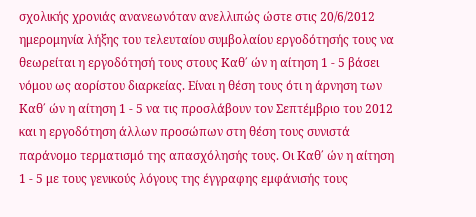σχολικής χρονιάς ανανεωνόταν ανελλιπώς ώστε στις 20/6/2012 ημερομηνία λήξης του τελευταίου συμβολαίου εργοδότησής τους να θεωρείται η εργοδότησή τους στους Καθ΄ ών η αίτηση 1 - 5 βάσει νόμου ως αορίστου διαρκείας. Είναι η θέση τους ότι η άρνηση των Καθ΄ ών η αίτηση 1 - 5 να τις προσλάβουν τον Σεπτέμβριο του 2012 και η εργοδότηση άλλων προσώπων στη θέση τους συνιστά παράνομο τερματισμό της απασχόλησής τους. Οι Καθ΄ ών η αίτηση 1 - 5 με τους γενικούς λόγους της έγγραφης εμφάνισής τους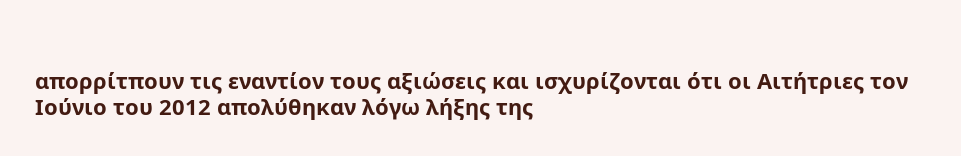απορρίτπουν τις εναντίον τους αξιώσεις και ισχυρίζονται ότι οι Αιτήτριες τον Ιούνιο του 2012 απολύθηκαν λόγω λήξης της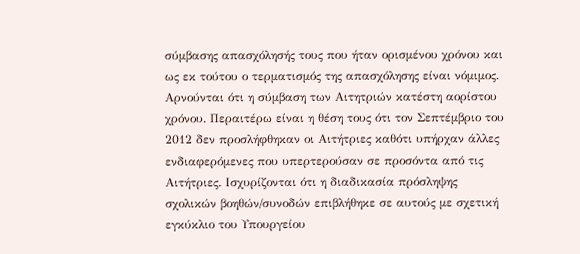σύμβασης απασχόλησής τους που ήταν ορισμένου χρόνου και ως εκ τούτου ο τερματισμός της απασχόλησης είναι νόμιμος. Αρνούνται ότι η σύμβαση των Αιτητριών κατέστη αορίστου χρόνου. Περαιτέρω είναι η θέση τους ότι τον Σεπτέμβριο του 2012 δεν προσλήφθηκαν οι Αιτήτριες καθότι υπήρχαν άλλες ενδιαφερόμενες που υπερτερούσαν σε προσόντα από τις Αιτήτριες. Ισχυρίζονται ότι η διαδικασία πρόσληψης σχολικών βοηθών/συνοδών επιβλήθηκε σε αυτούς με σχετική εγκύκλιο του Υπουργείου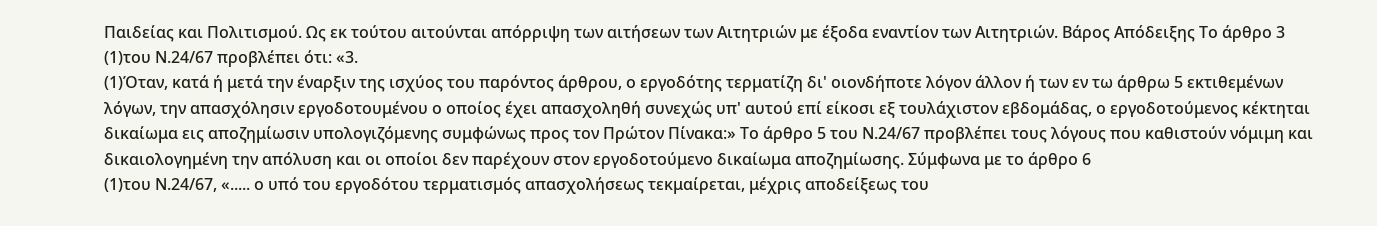Παιδείας και Πολιτισμού. Ως εκ τούτου αιτούνται απόρριψη των αιτήσεων των Αιτητριών με έξοδα εναντίον των Αιτητριών. Βάρος Απόδειξης Το άρθρο 3
(1)του Ν.24/67 προβλέπει ότι: «3.
(1)Όταν, κατά ή μετά την έναρξιν της ισχύος του παρόντος άρθρου, ο εργοδότης τερματίζη δι' οιονδήποτε λόγον άλλον ή των εν τω άρθρω 5 εκτιθεμένων λόγων, την απασχόλησιν εργοδοτουμένου ο οποίος έχει απασχοληθή συνεχώς υπ' αυτού επί είκοσι εξ τουλάχιστον εβδομάδας, ο εργοδοτούμενος κέκτηται δικαίωμα εις αποζημίωσιν υπολογιζόμενης συμφώνως προς τον Πρώτον Πίνακα:» Το άρθρο 5 του Ν.24/67 προβλέπει τους λόγους που καθιστούν νόμιμη και δικαιολογημένη την απόλυση και οι οποίοι δεν παρέχουν στον εργοδοτούμενο δικαίωμα αποζημίωσης. Σύμφωνα με το άρθρο 6
(1)του Ν.24/67, «..... ο υπό του εργοδότου τερματισμός απασχολήσεως τεκμαίρεται, μέχρις αποδείξεως του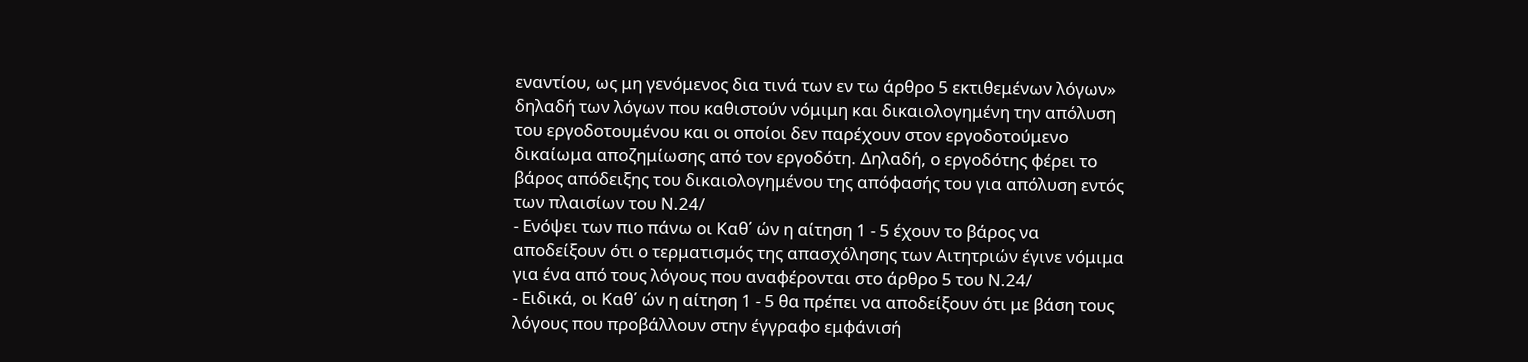εναντίου, ως μη γενόμενος δια τινά των εν τω άρθρο 5 εκτιθεμένων λόγων» δηλαδή των λόγων που καθιστούν νόμιμη και δικαιολογημένη την απόλυση του εργοδοτουμένου και οι οποίοι δεν παρέχουν στον εργοδοτούμενο δικαίωμα αποζημίωσης από τον εργοδότη. Δηλαδή, ο εργοδότης φέρει το βάρος απόδειξης του δικαιολογημένου της απόφασής του για απόλυση εντός των πλαισίων του Ν.24/
- Ενόψει των πιο πάνω οι Καθ΄ ών η αίτηση 1 - 5 έχουν το βάρος να αποδείξουν ότι ο τερματισμός της απασχόλησης των Αιτητριών έγινε νόμιμα για ένα από τους λόγους που αναφέρονται στο άρθρο 5 του Ν.24/
- Ειδικά, οι Καθ΄ ών η αίτηση 1 - 5 θα πρέπει να αποδείξουν ότι με βάση τους λόγους που προβάλλουν στην έγγραφο εμφάνισή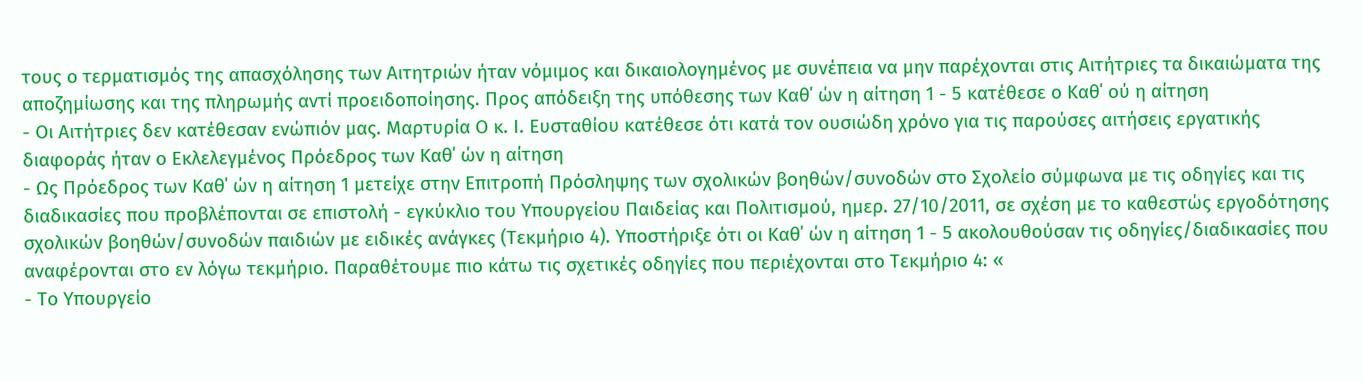τους ο τερματισμός της απασχόλησης των Αιτητριών ήταν νόμιμος και δικαιολογημένος με συνέπεια να μην παρέχονται στις Αιτήτριες τα δικαιώματα της αποζημίωσης και της πληρωμής αντί προειδοποίησης. Προς απόδειξη της υπόθεσης των Καθ΄ ών η αίτηση 1 - 5 κατέθεσε ο Καθ΄ ού η αίτηση
- Οι Αιτήτριες δεν κατέθεσαν ενώπιόν μας. Μαρτυρία Ο κ. Ι. Ευσταθίου κατέθεσε ότι κατά τον ουσιώδη χρόνο για τις παρούσες αιτήσεις εργατικής διαφοράς ήταν ο Εκλελεγμένος Πρόεδρος των Καθ΄ ών η αίτηση
- Ως Πρόεδρος των Καθ΄ ών η αίτηση 1 μετείχε στην Επιτροπή Πρόσληψης των σχολικών βοηθών/συνοδών στο Σχολείο σύμφωνα με τις οδηγίες και τις διαδικασίες που προβλέπονται σε επιστολή - εγκύκλιο του Υπουργείου Παιδείας και Πολιτισμού, ημερ. 27/10/2011, σε σχέση με το καθεστώς εργοδότησης σχολικών βοηθών/συνοδών παιδιών με ειδικές ανάγκες (Τεκμήριο 4). Υποστήριξε ότι οι Καθ΄ ών η αίτηση 1 - 5 ακολουθούσαν τις οδηγίες/διαδικασίες που αναφέρονται στο εν λόγω τεκμήριο. Παραθέτουμε πιο κάτω τις σχετικές οδηγίες που περιέχονται στο Τεκμήριο 4: «
- Το Υπουργείο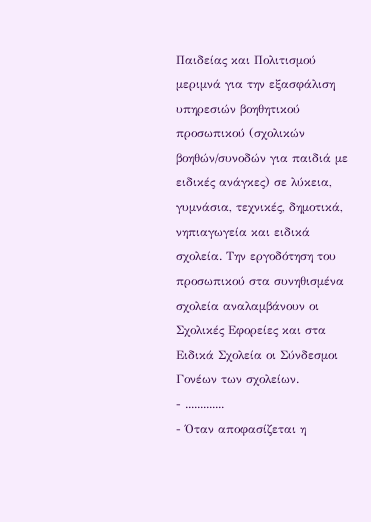Παιδείας και Πολιτισμού μεριμνά για την εξασφάλιση υπηρεσιών βοηθητικού προσωπικού (σχολικών βοηθών/συνοδών για παιδιά με ειδικές ανάγκες) σε λύκεια, γυμνάσια, τεχνικές, δημοτικά, νηπιαγωγεία και ειδικά σχολεία. Την εργοδότηση του προσωπικού στα συνηθισμένα σχολεία αναλαμβάνουν οι Σχολικές Εφορείες και στα Ειδικά Σχολεία οι Σύνδεσμοι Γονέων των σχολείων.
- .............
- Όταν αποφασίζεται η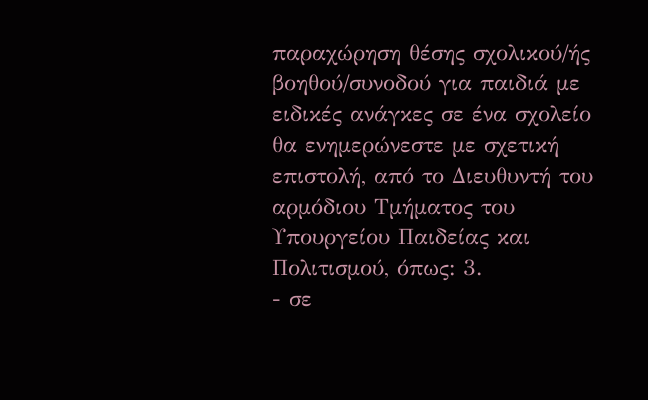παραχώρηση θέσης σχολικού/ής βοηθού/συνοδού για παιδιά με ειδικές ανάγκες σε ένα σχολείο θα ενημερώνεστε με σχετική επιστολή, από το Διευθυντή του αρμόδιου Τμήματος του Υπουργείου Παιδείας και Πολιτισμού, όπως: 3.
- σε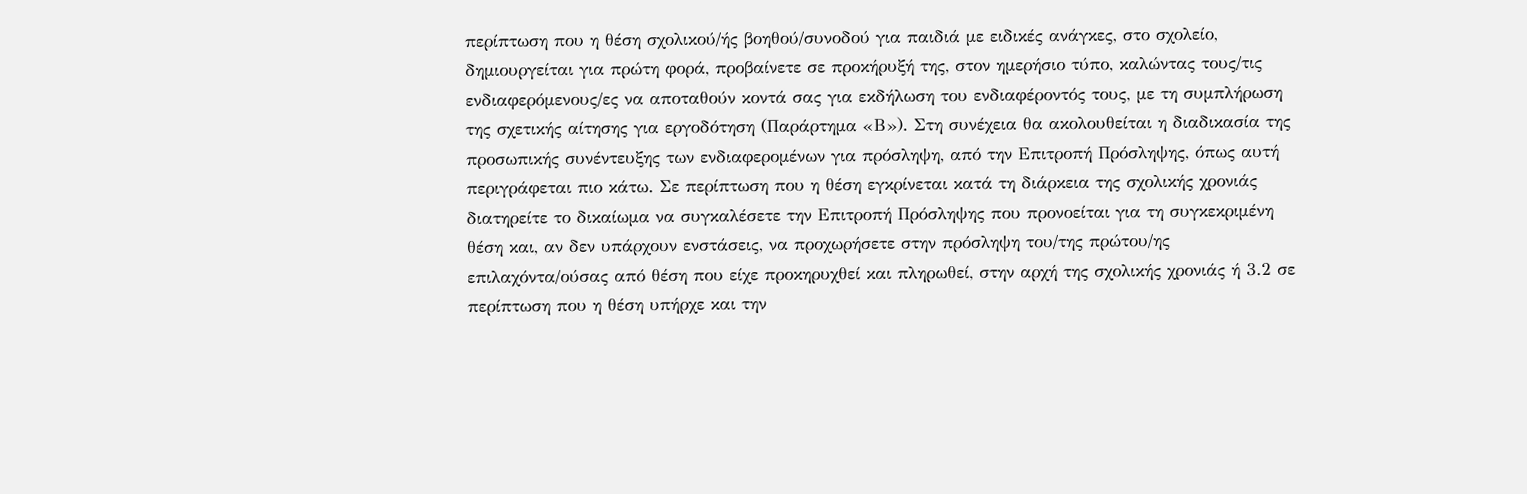περίπτωση που η θέση σχολικού/ής βοηθού/συνοδού για παιδιά με ειδικές ανάγκες, στο σχολείο, δημιουργείται για πρώτη φορά, προβαίνετε σε προκήρυξή της, στον ημερήσιο τύπο, καλώντας τους/τις ενδιαφερόμενους/ες να αποταθούν κοντά σας για εκδήλωση του ενδιαφέροντός τους, με τη συμπλήρωση της σχετικής αίτησης για εργοδότηση (Παράρτημα «Β»). Στη συνέχεια θα ακολουθείται η διαδικασία της προσωπικής συνέντευξης των ενδιαφερομένων για πρόσληψη, από την Επιτροπή Πρόσληψης, όπως αυτή περιγράφεται πιο κάτω. Σε περίπτωση που η θέση εγκρίνεται κατά τη διάρκεια της σχολικής χρονιάς διατηρείτε το δικαίωμα να συγκαλέσετε την Επιτροπή Πρόσληψης που προνοείται για τη συγκεκριμένη θέση και, αν δεν υπάρχουν ενστάσεις, να προχωρήσετε στην πρόσληψη του/της πρώτου/ης επιλαχόντα/ούσας από θέση που είχε προκηρυχθεί και πληρωθεί, στην αρχή της σχολικής χρονιάς ή 3.2 σε περίπτωση που η θέση υπήρχε και την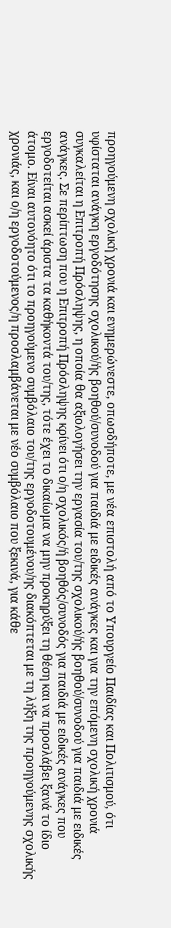προηγούμενη σχολική χρονιά και ενημερώνεστε, οπωσδήποτε, με νέα επιστολή από το Υπουργείο Παιδίας και Πολιτισμού, ότι υφίσταται ανάγκη εργοδότησης σχολικού/ής βοηθού/συνοδού για παιδιά με ειδικές ανάγκες και για την επόμενη σχολική χρονιά συγκαλείται η Επιτροπή Πρόσληψης, η οποία θα αξιολογήσει την εργασία του/της σχολικού/ής βοηθού/συνοδού για παιδιά με ειδικές ανάγκες. Σε περίπτωση που η Επιτροπή Πρόσληψης κρίνει ότι ο/η σχολικός/ή βοηθός/συνοδός για παιδιά με ειδικές ανάγκες που εργοδοτείται ασκεί άριστα τα καθήκοντά του/της, τότε έχει το δικαίωμα να μην προκηρύξει τη θέση και να προσλάβει ξανά το ίδιο άτομο. Είναι αυτονόητο ότι το προηγούμενο συμβόλαιο του/της εργοδοτουμένου/ης διακόπτεται με τη λήξη της προηγούμενης σχολικής χρονιάς, και ο/η εργοδοτούμενος/η προσλαμβάνεται με νέο συμβόλαιο που ξεκινά, για κάθε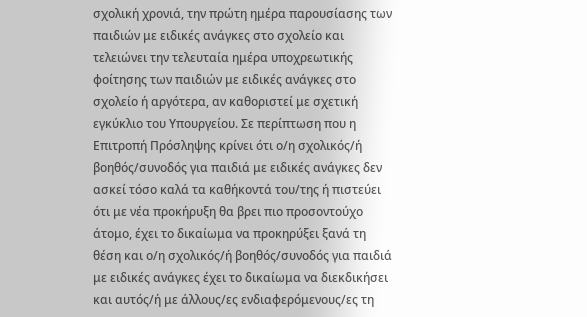σχολική χρονιά, την πρώτη ημέρα παρουσίασης των παιδιών με ειδικές ανάγκες στο σχολείο και τελειώνει την τελευταία ημέρα υποχρεωτικής φοίτησης των παιδιών με ειδικές ανάγκες στο σχολείο ή αργότερα, αν καθοριστεί με σχετική εγκύκλιο του Υπουργείου. Σε περίπτωση που η Επιτροπή Πρόσληψης κρίνει ότι ο/η σχολικός/ή βοηθός/συνοδός για παιδιά με ειδικές ανάγκες δεν ασκεί τόσο καλά τα καθήκοντά του/της ή πιστεύει ότι με νέα προκήρυξη θα βρει πιο προσοντούχο άτομο, έχει το δικαίωμα να προκηρύξει ξανά τη θέση και ο/η σχολικός/ή βοηθός/συνοδός για παιδιά με ειδικές ανάγκες έχει το δικαίωμα να διεκδικήσει και αυτός/ή με άλλους/ες ενδιαφερόμενους/ες τη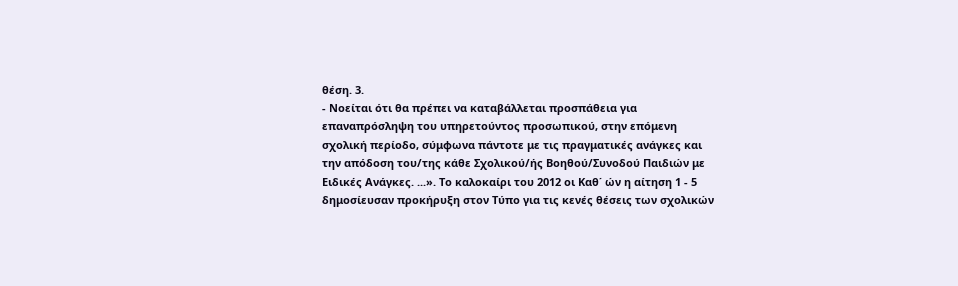θέση. 3.
- Νοείται ότι θα πρέπει να καταβάλλεται προσπάθεια για επαναπρόσληψη του υπηρετούντος προσωπικού, στην επόμενη σχολική περίοδο, σύμφωνα πάντοτε με τις πραγματικές ανάγκες και την απόδοση του/της κάθε Σχολικού/ής Βοηθού/Συνοδού Παιδιών με Ειδικές Ανάγκες. ...». Το καλοκαίρι του 2012 οι Καθ΄ ών η αίτηση 1 - 5 δημοσίευσαν προκήρυξη στον Τύπο για τις κενές θέσεις των σχολικών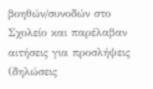βοηθών/συνοδών στο Σχολείο και παρέλαβαν αιτήσεις για προσλήψεις (δηλώσεις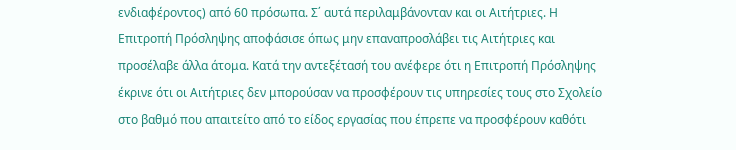ενδιαφέροντος) από 60 πρόσωπα. Σ΄ αυτά περιλαμβάνονταν και οι Αιτήτριες. Η Επιτροπή Πρόσληψης αποφάσισε όπως μην επαναπροσλάβει τις Αιτήτριες και προσέλαβε άλλα άτομα. Κατά την αντεξέτασή του ανέφερε ότι η Επιτροπή Πρόσληψης έκρινε ότι οι Αιτήτριες δεν μπορούσαν να προσφέρουν τις υπηρεσίες τους στο Σχολείο στο βαθμό που απαιτείτο από το είδος εργασίας που έπρεπε να προσφέρουν καθότι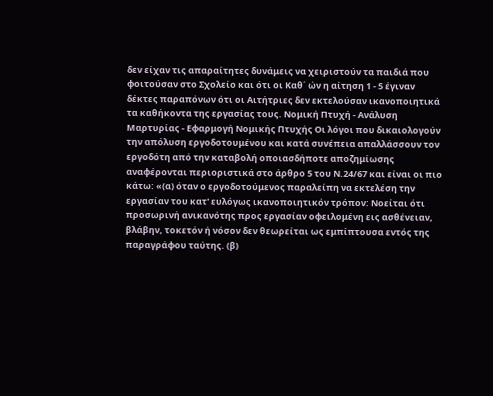δεν είχαν τις απαραίτητες δυνάμεις να χειριστούν τα παιδιά που φοιτούσαν στο Σχολείο και ότι οι Καθ΄ ών η αίτηση 1 - 5 έγιναν δέκτες παραπόνων ότι οι Αιτήτριες δεν εκτελούσαν ικανοποιητικά τα καθήκοντα της εργασίας τους. Νομική Πτυχή - Ανάλυση Μαρτυρίας - Εφαρμογή Νομικής Πτυχής Οι λόγοι που δικαιολογούν την απόλυση εργοδοτουμένου και κατά συνέπεια απαλλάσσουν τον εργοδότη από την καταβολή οποιασδήποτε αποζημίωσης αναφέρονται περιοριστικά στο άρθρο 5 του Ν.24/67 και είναι οι πιο κάτω: «(α) όταν ο εργοδοτούμενος παραλείπη να εκτελέση την εργασίαν του κατ' ευλόγως ικανοποιητικόν τρόπον: Νοείται ότι προσωρινή ανικανότης προς εργασίαν οφειλομένη εις ασθένειαν, βλάβην, τοκετόν ή νόσον δεν θεωρείται ως εμπίπτουσα εντός της παραγράφου ταύτης. (β)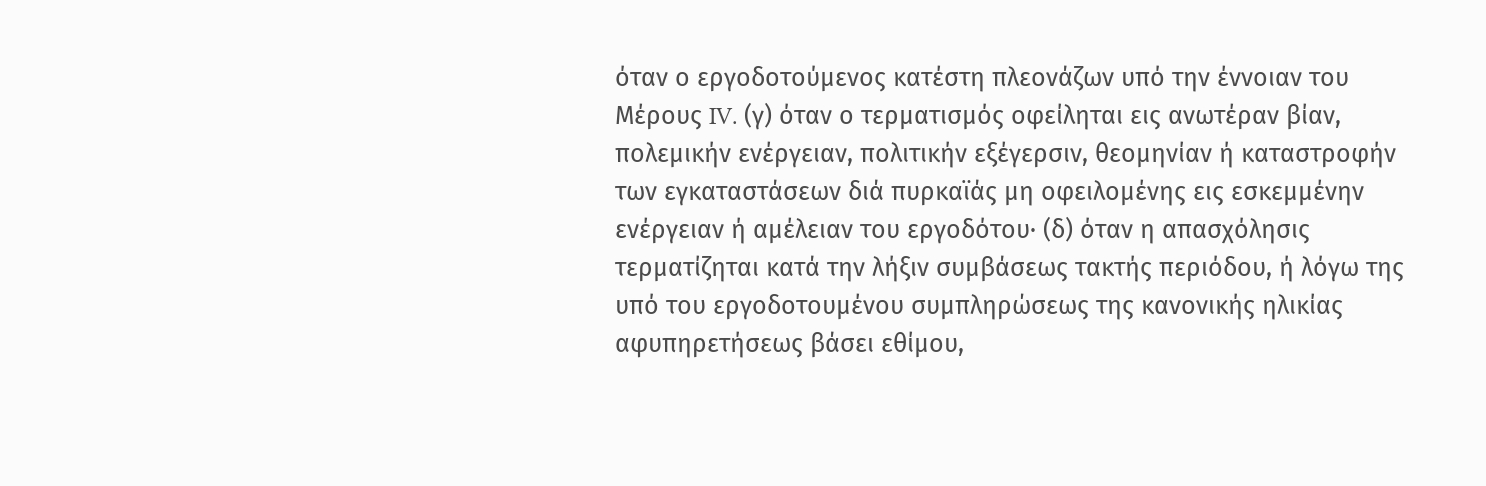όταν ο εργοδοτούμενος κατέστη πλεονάζων υπό την έννοιαν του Μέρους IV. (γ) όταν ο τερματισμός οφείληται εις ανωτέραν βίαν, πολεμικήν ενέργειαν, πολιτικήν εξέγερσιν, θεομηνίαν ή καταστροφήν των εγκαταστάσεων διά πυρκαϊάς μη οφειλομένης εις εσκεμμένην ενέργειαν ή αμέλειαν του εργοδότου· (δ) όταν η απασχόλησις τερματίζηται κατά την λήξιν συμβάσεως τακτής περιόδου, ή λόγω της υπό του εργοδοτουμένου συμπληρώσεως της κανονικής ηλικίας αφυπηρετήσεως βάσει εθίμου,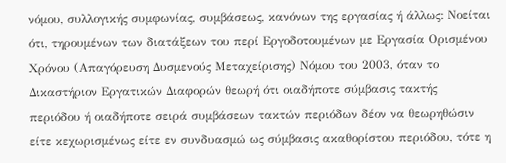νόμου, συλλογικής συμφωνίας, συμβάσεως, κανόνων της εργασίας ή άλλως: Νοείται ότι, τηρουμένων των διατάξεων του περί Εργοδοτουμένων με Εργασία Ορισμένου Χρόνου (Απαγόρευση Δυσμενούς Μεταχείρισης) Νόμου του 2003, όταν το Δικαστήριον Εργατικών Διαφορών θεωρή ότι οιαδήποτε σύμβασις τακτής περιόδου ή οιαδήποτε σειρά συμβάσεων τακτών περιόδων δέον να θεωρηθώσιν είτε κεχωρισμένως είτε εν συνδυασμώ ως σύμβασις ακαθορίστου περιόδου, τότε η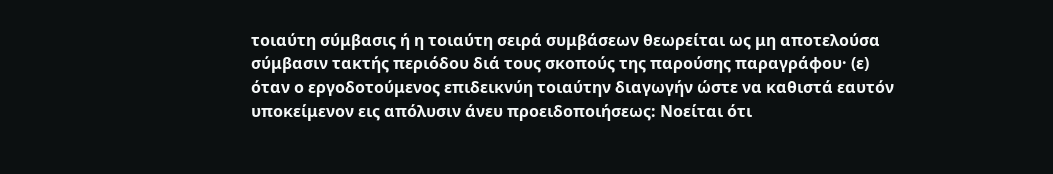τοιαύτη σύμβασις ή η τοιαύτη σειρά συμβάσεων θεωρείται ως μη αποτελούσα σύμβασιν τακτής περιόδου διά τους σκοπούς της παρούσης παραγράφου· (ε) όταν ο εργοδοτούμενος επιδεικνύη τοιαύτην διαγωγήν ώστε να καθιστά εαυτόν υποκείμενον εις απόλυσιν άνευ προειδοποιήσεως: Νοείται ότι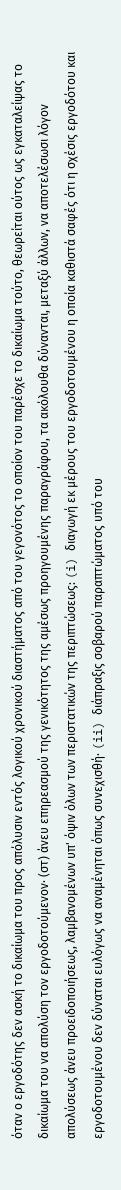όταν ο εργοδότης δεν ασκή το δικαίωμα του προς απόλυσιν εντός λογικού χρονικού διαστήματος από του γεγονότος το οποίον του παρέσχε το δικαίωμα τούτο, θεωρείται ούτος ως εγκαταλείψας το δικαίωμα του να απολύση τον εργοδοτούμενον· (στ) άνευ επηρεασμού της γενικότητος της αμέσως προηγουμένης παραγράφου, τα ακόλουθα δύνανται, μεταξύ άλλων, να αποτελέσωσι λόγον απολύσεως άνευ προειδοποιήσεως, λαμβανομένων υπ' όψιν όλων των περιστατικών της περιπτώσεως: (i) διαγωγή εκ μέρους του εργοδοτουμένου η οποία καθιστά σαφές ότι η σχέσις εργοδότου και εργοδοτουμένου δεν δύναται ευλόγως να αναμένηται όπως συνεχισθή· (ii) διάπραξις σοβαρού παραπτώματος υπό του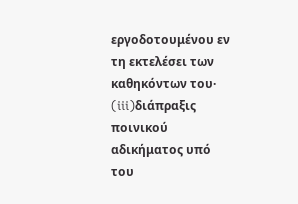εργοδοτουμένου εν τη εκτελέσει των καθηκόντων του· (iii)διάπραξις ποινικού αδικήματος υπό του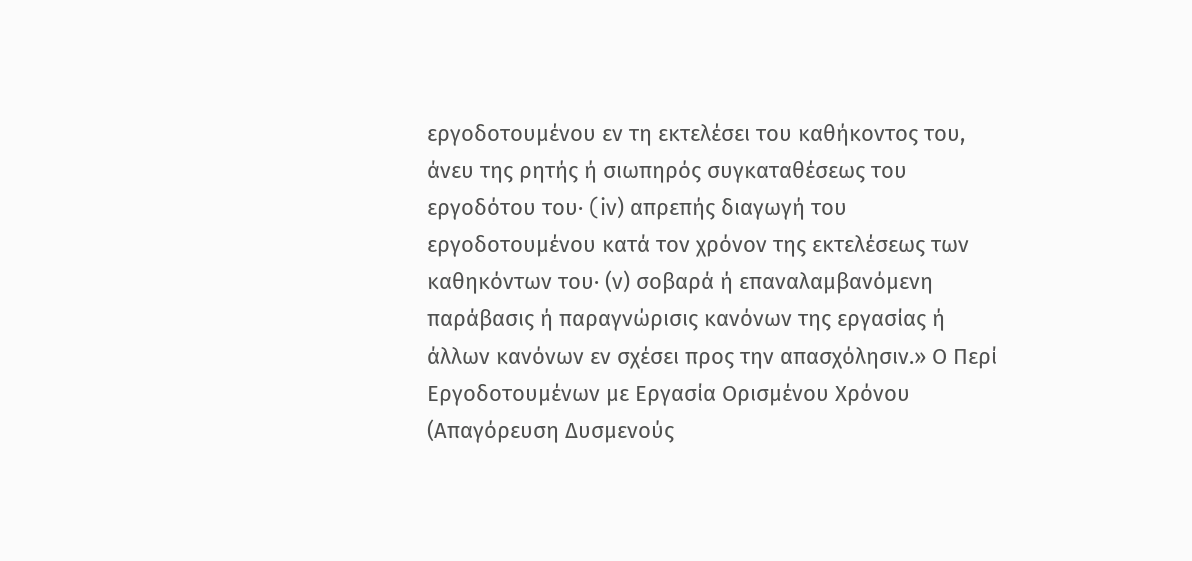εργοδοτουμένου εν τη εκτελέσει του καθήκοντος του, άνευ της ρητής ή σιωπηρός συγκαταθέσεως του εργοδότου του· (iν) απρεπής διαγωγή του εργοδοτουμένου κατά τον χρόνον της εκτελέσεως των καθηκόντων του· (ν) σοβαρά ή επαναλαμβανόμενη παράβασις ή παραγνώρισις κανόνων της εργασίας ή άλλων κανόνων εν σχέσει προς την απασχόλησιν.» Ο Περί Εργοδοτουμένων με Εργασία Ορισμένου Χρόνου (Απαγόρευση Δυσμενούς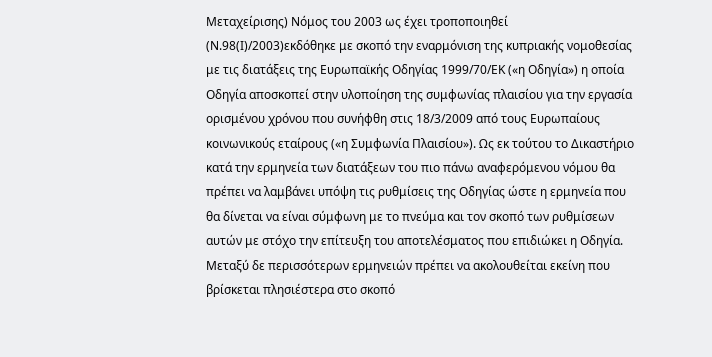Μεταχείρισης) Νόμος του 2003 ως έχει τροποποιηθεί (Ν.98(Ι)/2003)εκδόθηκε με σκοπό την εναρμόνιση της κυπριακής νομοθεσίας με τις διατάξεις της Ευρωπαϊκής Οδηγίας 1999/70/ΕΚ («η Οδηγία») η οποία Οδηγία αποσκοπεί στην υλοποίηση της συμφωνίας πλαισίου για την εργασία ορισμένου χρόνου που συνήφθη στις 18/3/2009 από τους Ευρωπαίους κοινωνικούς εταίρους («η Συμφωνία Πλαισίου»). Ως εκ τούτου το Δικαστήριο κατά την ερμηνεία των διατάξεων του πιο πάνω αναφερόμενου νόμου θα πρέπει να λαμβάνει υπόψη τις ρυθμίσεις της Οδηγίας ώστε η ερμηνεία που θα δίνεται να είναι σύμφωνη με το πνεύμα και τον σκοπό των ρυθμίσεων αυτών με στόχο την επίτευξη του αποτελέσματος που επιδιώκει η Οδηγία. Μεταξύ δε περισσότερων ερμηνειών πρέπει να ακολουθείται εκείνη που βρίσκεται πλησιέστερα στο σκοπό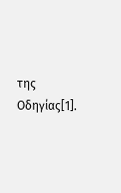της Οδηγίας[1].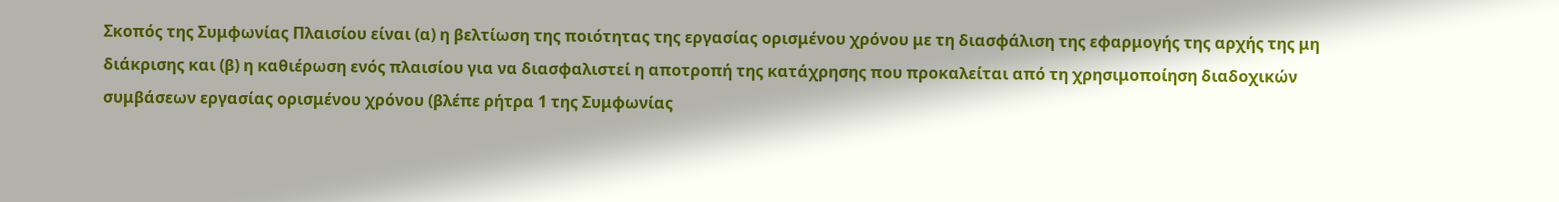Σκοπός της Συμφωνίας Πλαισίου είναι (α) η βελτίωση της ποιότητας της εργασίας ορισμένου χρόνου με τη διασφάλιση της εφαρμογής της αρχής της μη διάκρισης και (β) η καθιέρωση ενός πλαισίου για να διασφαλιστεί η αποτροπή της κατάχρησης που προκαλείται από τη χρησιμοποίηση διαδοχικών συμβάσεων εργασίας ορισμένου χρόνου (βλέπε ρήτρα 1 της Συμφωνίας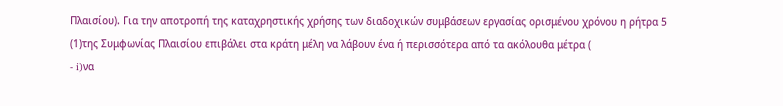Πλαισίου). Για την αποτροπή της καταχρηστικής χρήσης των διαδοχικών συμβάσεων εργασίας ορισμένου χρόνου η ρήτρα 5
(1)της Συμφωνίας Πλαισίου επιβάλει στα κράτη μέλη να λάβουν ένα ή περισσότερα από τα ακόλουθα μέτρα (
- i)να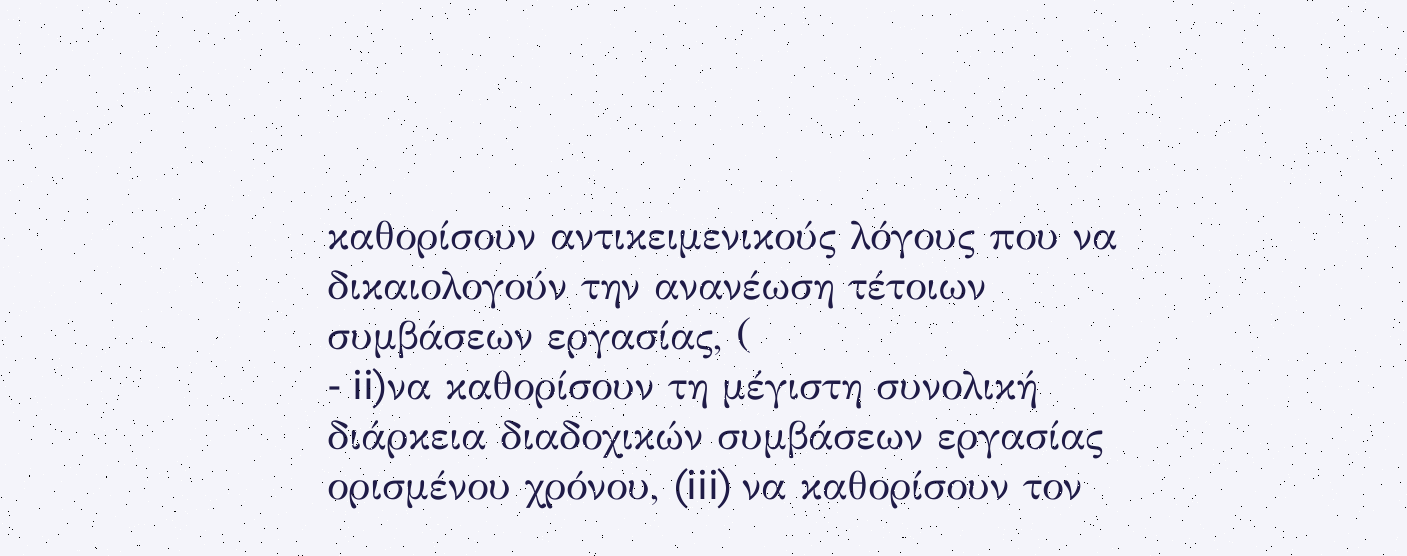καθορίσουν αντικειμενικούς λόγους που να δικαιολογούν την ανανέωση τέτοιων συμβάσεων εργασίας, (
- ii)να καθορίσουν τη μέγιστη συνολική διάρκεια διαδοχικών συμβάσεων εργασίας ορισμένου χρόνου, (iii) να καθορίσουν τον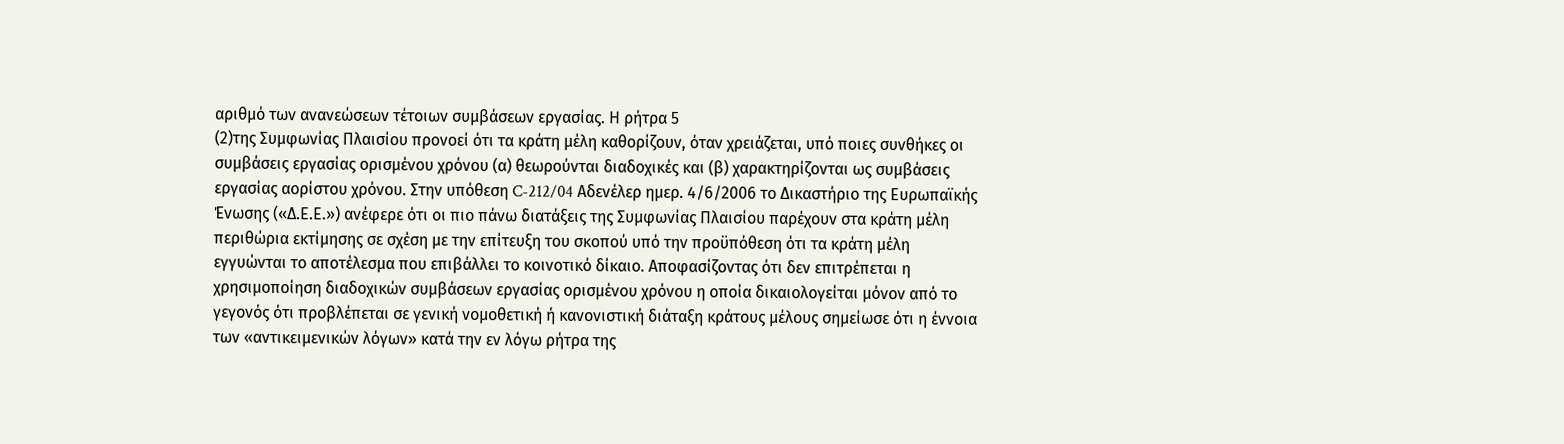αριθμό των ανανεώσεων τέτοιων συμβάσεων εργασίας. Η ρήτρα 5
(2)της Συμφωνίας Πλαισίου προνοεί ότι τα κράτη μέλη καθορίζουν, όταν χρειάζεται, υπό ποιες συνθήκες οι συμβάσεις εργασίας ορισμένου χρόνου (α) θεωρούνται διαδοχικές και (β) χαρακτηρίζονται ως συμβάσεις εργασίας αορίστου χρόνου. Στην υπόθεση C-212/04 Αδενέλερ ημερ. 4/6/2006 το Δικαστήριο της Ευρωπαϊκής Ένωσης («Δ.Ε.Ε.») ανέφερε ότι οι πιο πάνω διατάξεις της Συμφωνίας Πλαισίου παρέχουν στα κράτη μέλη περιθώρια εκτίμησης σε σχέση με την επίτευξη του σκοπού υπό την προϋπόθεση ότι τα κράτη μέλη εγγυώνται το αποτέλεσμα που επιβάλλει το κοινοτικό δίκαιο. Αποφασίζοντας ότι δεν επιτρέπεται η χρησιμοποίηση διαδοχικών συμβάσεων εργασίας ορισμένου χρόνου η οποία δικαιολογείται μόνον από το γεγονός ότι προβλέπεται σε γενική νομοθετική ή κανονιστική διάταξη κράτους μέλους σημείωσε ότι η έννοια των «αντικειμενικών λόγων» κατά την εν λόγω ρήτρα της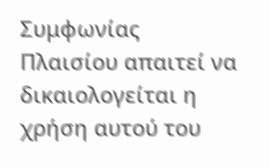Συμφωνίας Πλαισίου απαιτεί να δικαιολογείται η χρήση αυτού του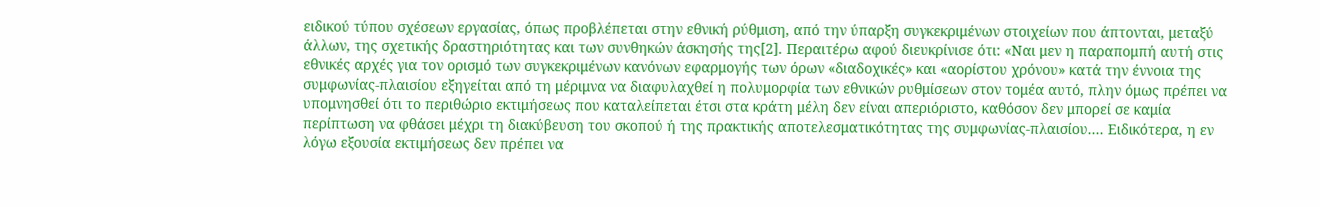ειδικού τύπου σχέσεων εργασίας, όπως προβλέπεται στην εθνική ρύθμιση, από την ύπαρξη συγκεκριμένων στοιχείων που άπτονται, μεταξύ άλλων, της σχετικής δραστηριότητας και των συνθηκών άσκησής της[2]. Περαιτέρω αφού διευκρίνισε ότι: «Ναι μεν η παραπομπή αυτή στις εθνικές αρχές για τον ορισμό των συγκεκριμένων κανόνων εφαρμογής των όρων «διαδοχικές» και «αορίστου χρόνου» κατά την έννοια της συμφωνίας-πλαισίου εξηγείται από τη μέριμνα να διαφυλαχθεί η πολυμορφία των εθνικών ρυθμίσεων στον τομέα αυτό, πλην όμως πρέπει να υπομνησθεί ότι το περιθώριο εκτιμήσεως που καταλείπεται έτσι στα κράτη μέλη δεν είναι απεριόριστο, καθόσον δεν μπορεί σε καμία περίπτωση να φθάσει μέχρι τη διακύβευση του σκοπού ή της πρακτικής αποτελεσματικότητας της συμφωνίας-πλαισίου.... Ειδικότερα, η εν λόγω εξουσία εκτιμήσεως δεν πρέπει να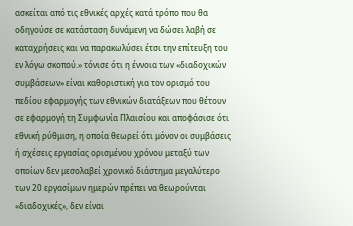ασκείται από τις εθνικές αρχές κατά τρόπο που θα οδηγούσε σε κατάσταση δυνάμενη να δώσει λαβή σε καταχρήσεις και να παρακωλύσει έτσι την επίτευξη του εν λόγω σκοπού.» τόνισε ότι η έννοια τωv «διαδοχικών συμβάσεων» είναι καθοριστική για τον ορισμό του πεδίου εφαρμογής των εθνικών διατάξεων που θέτουν σε εφαρμογή τη Συμφωνία Πλαισίου και αποφάσισε ότι εθνική ρύθμιση, η οποία θεωρεί ότι μόνον οι συμβάσεις ή σχέσεις εργασίας ορισμένου χρόνου μεταξύ των οποίων δεν μεσολαβεί χρονικό διάστημα μεγαλύτερο των 20 εργασίμων ημερών πρέπει να θεωρούνται «διαδοχικές», δεν είναι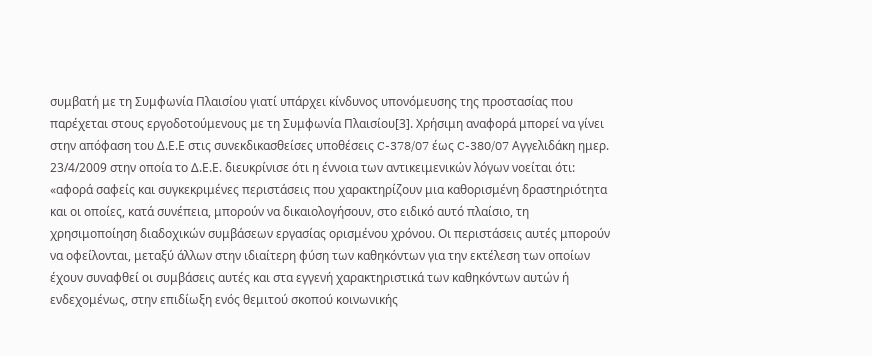συμβατή με τη Συμφωνία Πλαισίου γιατί υπάρχει κίνδυνος υπονόμευσης της προστασίας που παρέχεται στους εργοδοτούμενους με τη Συμφωνία Πλαισίου[3]. Χρήσιμη αναφορά μπορεί να γίνει στην απόφαση του Δ.Ε.Ε στις συνεκδικασθείσες υποθέσεις C-378/07 έως C-380/07 Αγγελιδάκη ημερ. 23/4/2009 στην οποία το Δ.Ε.Ε. διευκρίνισε ότι η έννοια των αντικειμενικών λόγων νοείται ότι: «αφορά σαφείς και συγκεκριμένες περιστάσεις που χαρακτηρίζουν μια καθορισμένη δραστηριότητα και οι οποίες, κατά συνέπεια, μπορούν να δικαιολογήσουν, στο ειδικό αυτό πλαίσιο, τη χρησιμοποίηση διαδοχικών συμβάσεων εργασίας ορισμένου χρόνου. Οι περιστάσεις αυτές μπορούν να οφείλονται, μεταξύ άλλων στην ιδιαίτερη φύση των καθηκόντων για την εκτέλεση των οποίων έχουν συναφθεί οι συμβάσεις αυτές και στα εγγενή χαρακτηριστικά των καθηκόντων αυτών ή ενδεχομένως, στην επιδίωξη ενός θεμιτού σκοπού κοινωνικής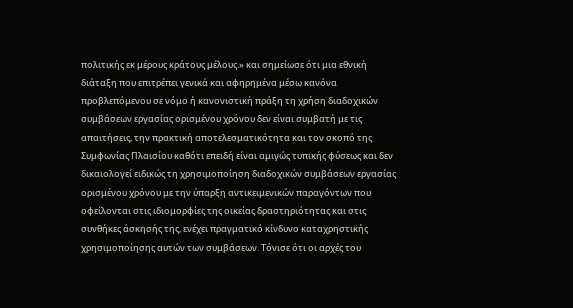πολιτικής εκ μέρους κράτους μέλους.» και σημείωσε ότι μια εθνική διάταξη που επιτρέπει γενικά και αφηρημένα μέσω κανόνα προβλεπόμενου σε νόμο ή κανονιστική πράξη τη χρήση διαδοχικών συμβάσεων εργασίας ορισμένου χρόνου δεν είναι συμβατή με τις απαιτήσεις, την πρακτική αποτελεσματικότητα και τον σκοπό της Συμφωνίας Πλαισίου καθότι επειδή είναι αμιγώς τυπικής φύσεως και δεν δικαιολογεί ειδικώς τη χρησιμοποίηση διαδοχικών συμβάσεων εργασίας ορισμένου χρόνου με την ύπαρξη αντικειμενικών παραγόντων που οφείλονται στις ιδιομορφίες της οικείας δραστηριότητας και στις συνθήκες άσκησής της, ενέχει πραγματικό κίνδυνο καταχρηστικής χρησιμοποίησης αυτών των συμβάσεων. Τόνισε ότι οι αρχές του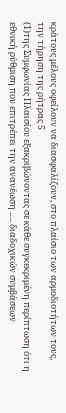κράτους μέλους οφείλουν να διασφαλίζουν, στο πλαίσιο των αρμοδιοτήτων τους, την τήρηση της ρήτρας 5
(1)της Συμφωνίας Πλαισίου εξακριβώνοντας σε κάθε συγκεκριμένη περίπτωση ότι η εθνική ρύθμιση που επιτρέπει την ανανέωση ..... διαδοχικών συμβάσεων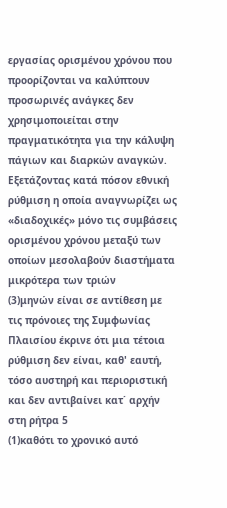εργασίας ορισμένου χρόνου που προορίζονται να καλύπτουν προσωρινές ανάγκες δεν χρησιμοποιείται στην πραγματικότητα για την κάλυψη πάγιων και διαρκών αναγκών. Εξετάζοντας κατά πόσον εθνική ρύθμιση η οποία αναγνωρίζει ως «διαδοχικές» μόνο τις συμβάσεις ορισμένου χρόνου μεταξύ των οποίων μεσολαβούν διαστήματα μικρότερα των τριών
(3)μηνών είναι σε αντίθεση με τις πρόνοιες της Συμφωνίας Πλαισίου έκρινε ότι μια τέτοια ρύθμιση δεν είναι, καθ' εαυτή, τόσο αυστηρή και περιοριστική και δεν αντιβαίνει κατ΄ αρχήν στη ρήτρα 5
(1)καθότι το χρονικό αυτό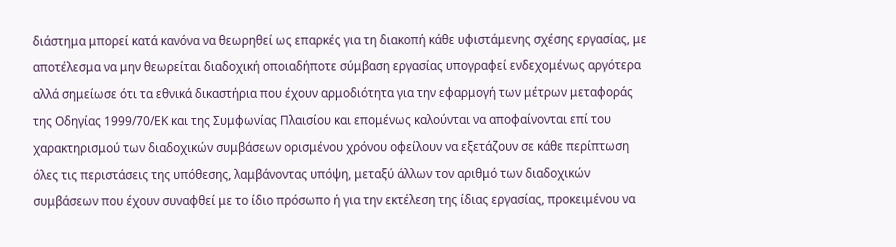διάστημα μπορεί κατά κανόνα να θεωρηθεί ως επαρκές για τη διακοπή κάθε υφιστάμενης σχέσης εργασίας, με αποτέλεσμα να μην θεωρείται διαδοχική οποιαδήποτε σύμβαση εργασίας υπογραφεί ενδεχομένως αργότερα αλλά σημείωσε ότι τα εθνικά δικαστήρια που έχουν αρμοδιότητα για την εφαρμογή των μέτρων μεταφοράς της Οδηγίας 1999/70/ΕΚ και της Συμφωνίας Πλαισίου και επομένως καλούνται να αποφαίνονται επί του χαρακτηρισμού των διαδοχικών συμβάσεων ορισμένου χρόνου οφείλουν να εξετάζουν σε κάθε περίπτωση όλες τις περιστάσεις της υπόθεσης, λαμβάνοντας υπόψη, μεταξύ άλλων τον αριθμό των διαδοχικών συμβάσεων που έχουν συναφθεί με το ίδιο πρόσωπο ή για την εκτέλεση της ίδιας εργασίας, προκειμένου να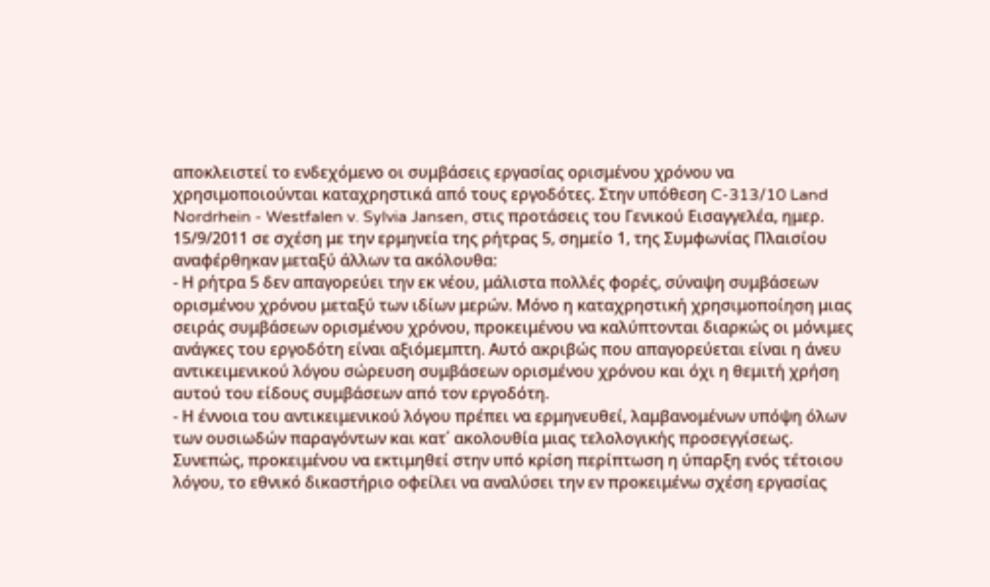αποκλειστεί το ενδεχόμενο οι συμβάσεις εργασίας ορισμένου χρόνου να χρησιμοποιούνται καταχρηστικά από τους εργοδότες. Στην υπόθεση C-313/10 Land Nordrhein - Westfalen v. Sylvia Jansen, στις προτάσεις του Γενικού Εισαγγελέα, ημερ. 15/9/2011 σε σχέση με την ερμηνεία της ρήτρας 5, σημείο 1, της Συμφωνίας Πλαισίου αναφέρθηκαν μεταξύ άλλων τα ακόλουθα:
- Η ρήτρα 5 δεν απαγορεύει την εκ νέου, μάλιστα πολλές φορές, σύναψη συμβάσεων ορισμένου χρόνου μεταξύ των ιδίων μερών. Μόνο η καταχρηστική χρησιμοποίηση μιας σειράς συμβάσεων ορισμένου χρόνου, προκειμένου να καλύπτονται διαρκώς οι μόνιμες ανάγκες του εργοδότη είναι αξιόμεμπτη. Αυτό ακριβώς που απαγορεύεται είναι η άνευ αντικειμενικού λόγου σώρευση συμβάσεων ορισμένου χρόνου και όχι η θεμιτή χρήση αυτού του είδους συμβάσεων από τον εργοδότη.
- Η έννοια του αντικειμενικού λόγου πρέπει να ερμηνευθεί, λαμβανομένων υπόψη όλων των ουσιωδών παραγόντων και κατ΄ ακολουθία μιας τελολογικής προσεγγίσεως. Συνεπώς, προκειμένου να εκτιμηθεί στην υπό κρίση περίπτωση η ύπαρξη ενός τέτοιου λόγου, το εθνικό δικαστήριο οφείλει να αναλύσει την εν προκειμένω σχέση εργασίας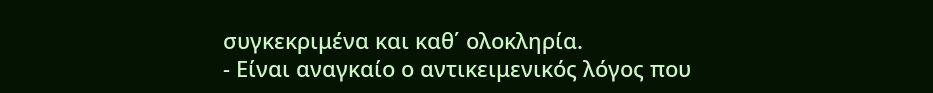συγκεκριμένα και καθ΄ ολοκληρία.
- Είναι αναγκαίο ο αντικειμενικός λόγος που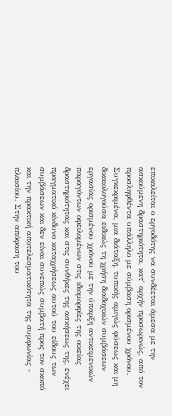επικαλείται ο εργοδότης να συνδέεται άμεσα με την ασκούμενη δραστηριότητα, κατ΄ αρχήν προσωρινώς, από τον προσληφθέντα υπάλληλο με σύμβαση ορισμένου χρόνου. Συγκεκριμένα, μια διάταξη, τυπικής αμιγώς φύσεως και μη δικαιολογούσα ειδικώς τη χρήση διαδοχικών συμβάσεων εργασίας ορισμένου χρόνου με την ύπαρξη αντικειμενικών παραγόντων οφειλομένων στις ιδιομορφίες της οικείας δραστηριότητας και στις συνθήκες της ασκήσεως της, ενέχει πραγματικό κίνδυνο καταχρήσεως αυτού του είδους των συμβάσεων και δεν είναι συνεπώς συμβατή προς τον σκοπό και την πρακτική αποτελεσματικότητα της συμφωνίας - πλαισίου. Στην απόφαση του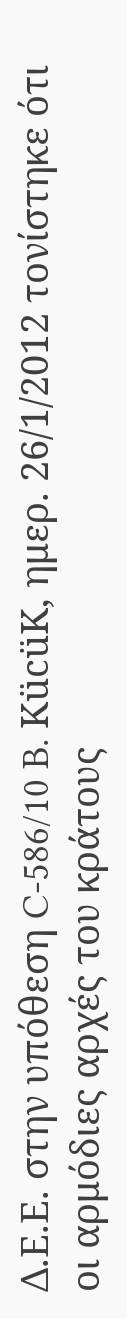Δ.Ε.Ε. στην υπόθεση C-586/10 B. KücüK, ημερ. 26/1/2012 τονίστηκε ότι οι αρμόδιες αρχές του κράτους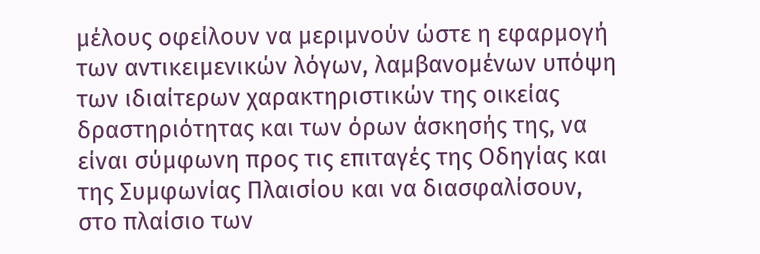μέλους οφείλουν να μεριμνούν ώστε η εφαρμογή των αντικειμενικών λόγων, λαμβανομένων υπόψη των ιδιαίτερων χαρακτηριστικών της οικείας δραστηριότητας και των όρων άσκησής της, να είναι σύμφωνη προς τις επιταγές της Οδηγίας και της Συμφωνίας Πλαισίου και να διασφαλίσουν, στο πλαίσιο των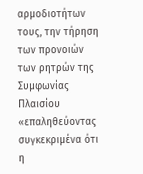αρμοδιοτήτων τους, την τήρηση των προνοιών των ρητρών της Συμφωνίας Πλαισίου «επαληθεύοντας συγκεκριμένα ότι η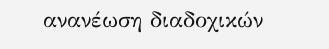ανανέωση διαδοχικών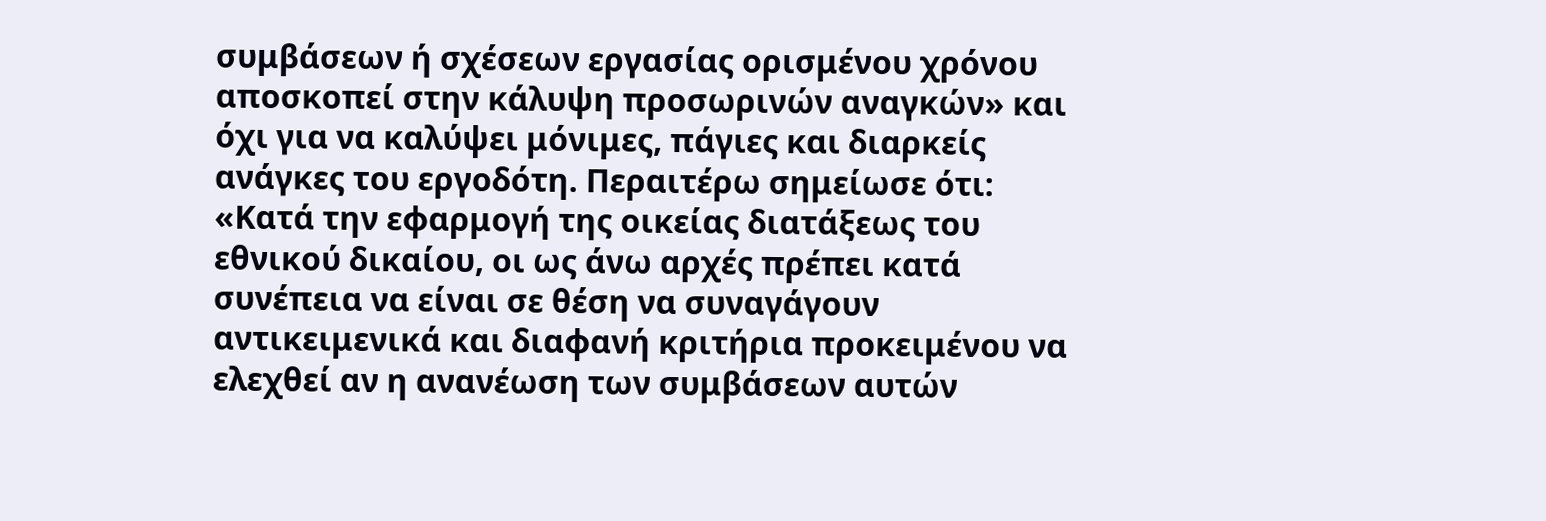συμβάσεων ή σχέσεων εργασίας ορισμένου χρόνου αποσκοπεί στην κάλυψη προσωρινών αναγκών» και όχι για να καλύψει μόνιμες, πάγιες και διαρκείς ανάγκες του εργοδότη. Περαιτέρω σημείωσε ότι: «Κατά την εφαρμογή της οικείας διατάξεως του εθνικού δικαίου, οι ως άνω αρχές πρέπει κατά συνέπεια να είναι σε θέση να συναγάγουν αντικειμενικά και διαφανή κριτήρια προκειμένου να ελεχθεί αν η ανανέωση των συμβάσεων αυτών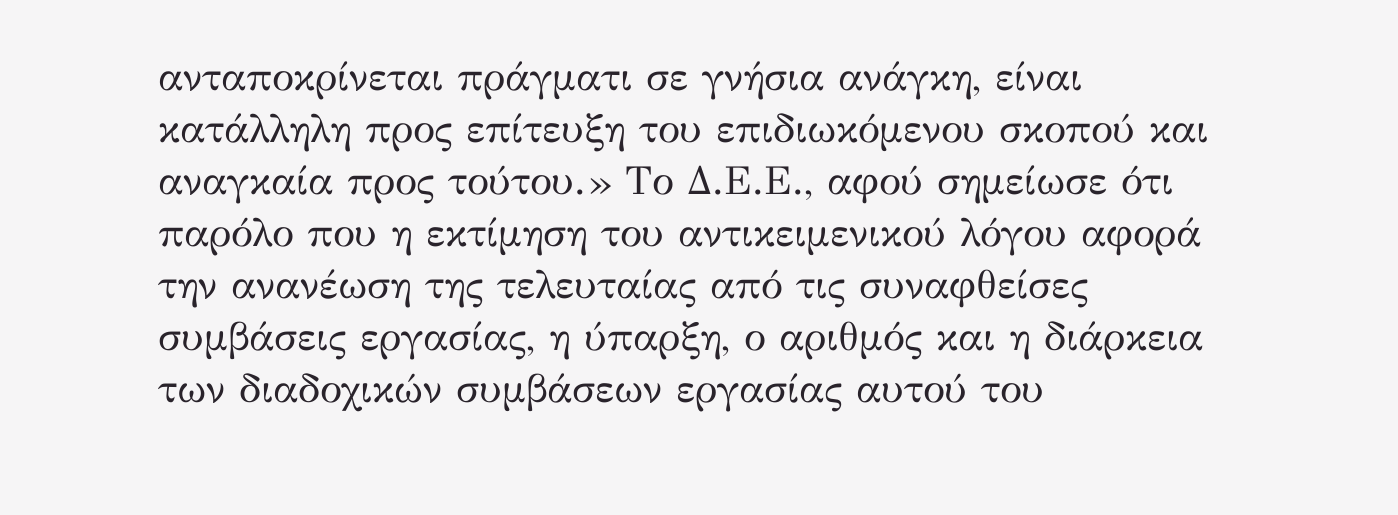ανταποκρίνεται πράγματι σε γνήσια ανάγκη, είναι κατάλληλη προς επίτευξη του επιδιωκόμενου σκοπού και αναγκαία προς τούτου.» Το Δ.Ε.Ε., αφού σημείωσε ότι παρόλο που η εκτίμηση του αντικειμενικού λόγου αφορά την ανανέωση της τελευταίας από τις συναφθείσες συμβάσεις εργασίας, η ύπαρξη, ο αριθμός και η διάρκεια των διαδοχικών συμβάσεων εργασίας αυτού του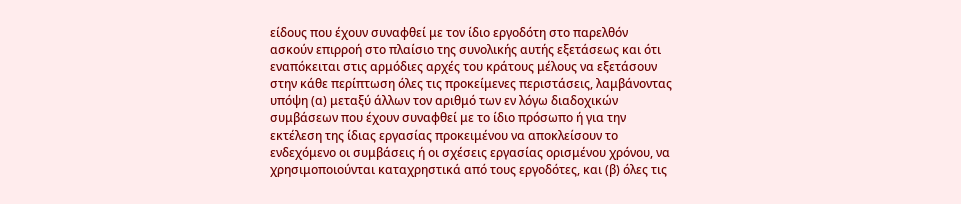είδους που έχουν συναφθεί με τον ίδιο εργοδότη στο παρελθόν ασκούν επιρροή στο πλαίσιο της συνολικής αυτής εξετάσεως και ότι εναπόκειται στις αρμόδιες αρχές του κράτους μέλους να εξετάσουν στην κάθε περίπτωση όλες τις προκείμενες περιστάσεις, λαμβάνοντας υπόψη (α) μεταξύ άλλων τον αριθμό των εν λόγω διαδοχικών συμβάσεων που έχουν συναφθεί με το ίδιο πρόσωπο ή για την εκτέλεση της ίδιας εργασίας προκειμένου να αποκλείσουν το ενδεχόμενο οι συμβάσεις ή οι σχέσεις εργασίας ορισμένου χρόνου, να χρησιμοποιούνται καταχρηστικά από τους εργοδότες, και (β) όλες τις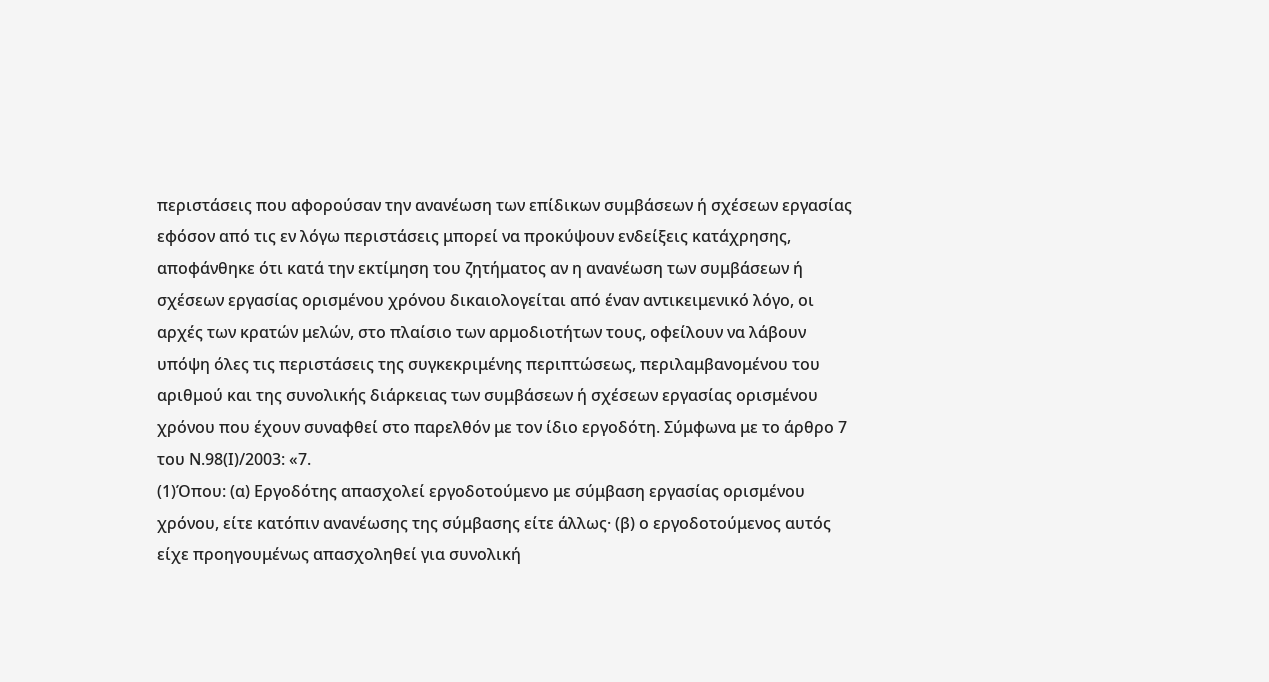περιστάσεις που αφορούσαν την ανανέωση των επίδικων συμβάσεων ή σχέσεων εργασίας εφόσον από τις εν λόγω περιστάσεις μπορεί να προκύψουν ενδείξεις κατάχρησης, αποφάνθηκε ότι κατά την εκτίμηση του ζητήματος αν η ανανέωση των συμβάσεων ή σχέσεων εργασίας ορισμένου χρόνου δικαιολογείται από έναν αντικειμενικό λόγο, οι αρχές των κρατών μελών, στο πλαίσιο των αρμοδιοτήτων τους, οφείλουν να λάβουν υπόψη όλες τις περιστάσεις της συγκεκριμένης περιπτώσεως, περιλαμβανομένου του αριθμού και της συνολικής διάρκειας των συμβάσεων ή σχέσεων εργασίας ορισμένου χρόνου που έχουν συναφθεί στο παρελθόν με τον ίδιο εργοδότη. Σύμφωνα με το άρθρο 7 του Ν.98(Ι)/2003: «7.
(1)Όπου: (α) Εργοδότης απασχολεί εργοδοτούμενο με σύμβαση εργασίας ορισμένου χρόνου, είτε κατόπιν ανανέωσης της σύμβασης είτε άλλως· (β) ο εργοδοτούμενος αυτός είχε προηγουμένως απασχοληθεί για συνολική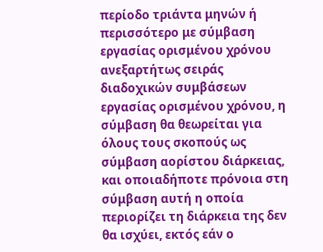περίοδο τριάντα μηνών ή περισσότερο με σύμβαση εργασίας ορισμένου χρόνου ανεξαρτήτως σειράς διαδοχικών συμβάσεων εργασίας ορισμένου χρόνου, η σύμβαση θα θεωρείται για όλους τους σκοπούς ως σύμβαση αορίστου διάρκειας, και οποιαδήποτε πρόνοια στη σύμβαση αυτή η οποία περιορίζει τη διάρκεια της δεν θα ισχύει, εκτός εάν ο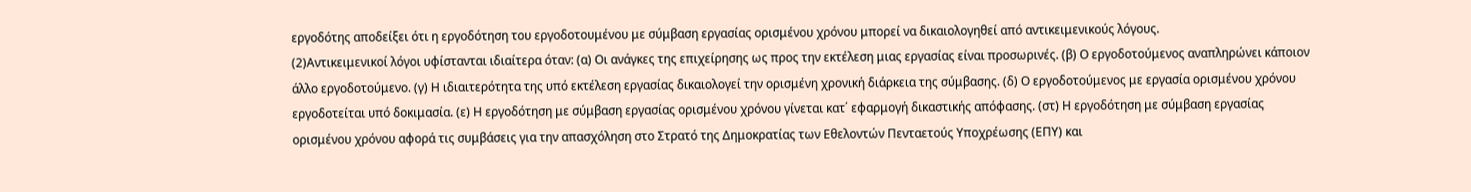εργοδότης αποδείξει ότι η εργοδότηση του εργοδοτουμένου με σύμβαση εργασίας ορισμένου χρόνου μπορεί να δικαιολογηθεί από αντικειμενικούς λόγους.
(2)Αντικειμενικοί λόγοι υφίστανται ιδιαίτερα όταν: (α) Οι ανάγκες της επιχείρησης ως προς την εκτέλεση μιας εργασίας είναι προσωρινές. (β) Ο εργοδοτούμενος αναπληρώνει κάποιον άλλο εργοδοτούμενο. (γ) Η ιδιαιτερότητα της υπό εκτέλεση εργασίας δικαιολογεί την ορισμένη χρονική διάρκεια της σύμβασης. (δ) Ο εργοδοτούμενος με εργασία ορισμένου χρόνου εργοδοτείται υπό δοκιμασία. (ε) Η εργοδότηση με σύμβαση εργασίας ορισμένου χρόνου γίνεται κατ΄ εφαρμογή δικαστικής απόφασης. (στ) Η εργοδότηση με σύμβαση εργασίας ορισμένου χρόνου αφορά τις συμβάσεις για την απασχόληση στο Στρατό της Δημοκρατίας των Εθελοντών Πενταετούς Υποχρέωσης (ΕΠΥ) και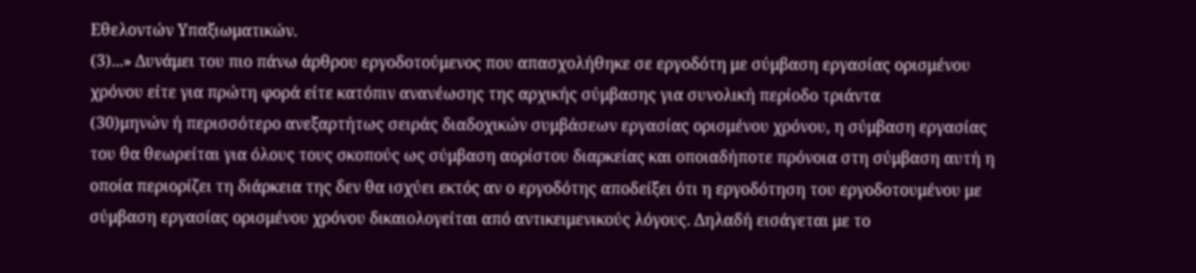Εθελοντών Υπαξιωματικών.
(3)...» Δυνάμει του πιο πάνω άρθρου εργοδοτούμενος που απασχολήθηκε σε εργοδότη με σύμβαση εργασίας ορισμένου χρόνου είτε για πρώτη φορά είτε κατόπιν ανανέωσης της αρχικής σύμβασης για συνολική περίοδο τριάντα
(30)μηνών ή περισσότερο ανεξαρτήτως σειράς διαδοχικών συμβάσεων εργασίας ορισμένου χρόνου, η σύμβαση εργασίας του θα θεωρείται για όλους τους σκοπούς ως σύμβαση αορίστου διαρκείας και οποιαδήποτε πρόνοια στη σύμβαση αυτή η οποία περιορίζει τη διάρκεια της δεν θα ισχύει εκτός αν ο εργοδότης αποδείξει ότι η εργοδότηση του εργοδοτουμένου με σύμβαση εργασίας ορισμένου χρόνου δικαιολογείται από αντικειμενικούς λόγους. Δηλαδή εισάγεται με το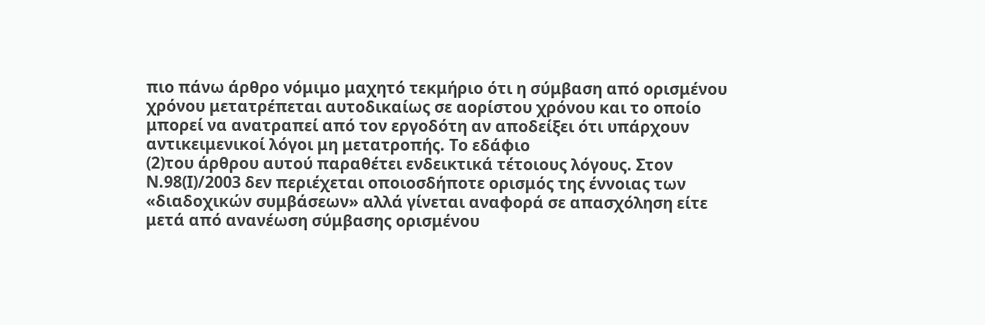πιο πάνω άρθρο νόμιμο μαχητό τεκμήριο ότι η σύμβαση από ορισμένου χρόνου μετατρέπεται αυτοδικαίως σε αορίστου χρόνου και το οποίο μπορεί να ανατραπεί από τον εργοδότη αν αποδείξει ότι υπάρχουν αντικειμενικοί λόγοι μη μετατροπής. Το εδάφιο
(2)του άρθρου αυτού παραθέτει ενδεικτικά τέτοιους λόγους. Στον Ν.98(Ι)/2003 δεν περιέχεται οποιοσδήποτε ορισμός της έννοιας των «διαδοχικών συμβάσεων» αλλά γίνεται αναφορά σε απασχόληση είτε μετά από ανανέωση σύμβασης ορισμένου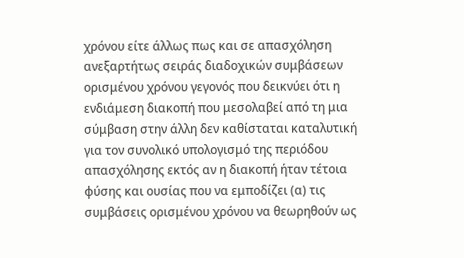χρόνου είτε άλλως πως και σε απασχόληση ανεξαρτήτως σειράς διαδοχικών συμβάσεων ορισμένου χρόνου γεγονός που δεικνύει ότι η ενδιάμεση διακοπή που μεσολαβεί από τη μια σύμβαση στην άλλη δεν καθίσταται καταλυτική για τον συνολικό υπολογισμό της περιόδου απασχόλησης εκτός αν η διακοπή ήταν τέτοια φύσης και ουσίας που να εμποδίζει (α) τις συμβάσεις ορισμένου χρόνου να θεωρηθούν ως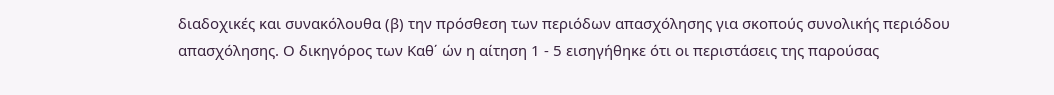διαδοχικές και συνακόλουθα (β) την πρόσθεση των περιόδων απασχόλησης για σκοπούς συνολικής περιόδου απασχόλησης. Ο δικηγόρος των Καθ΄ ών η αίτηση 1 - 5 εισηγήθηκε ότι οι περιστάσεις της παρούσας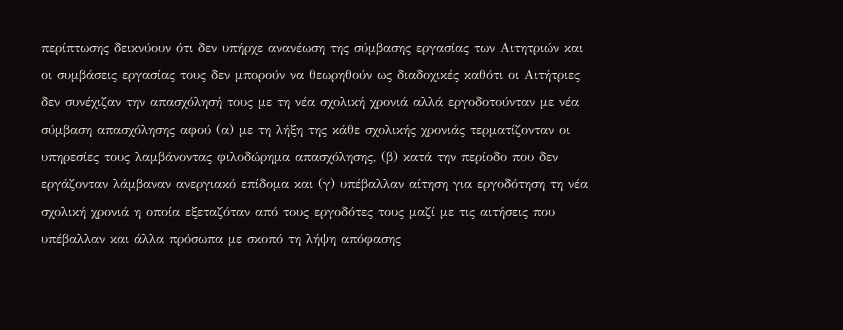περίπτωσης δεικνύουν ότι δεν υπήρχε ανανέωση της σύμβασης εργασίας των Αιτητριών και οι συμβάσεις εργασίας τους δεν μπορούν να θεωρηθούν ως διαδοχικές καθότι οι Αιτήτριες δεν συνέχιζαν την απασχόλησή τους με τη νέα σχολική χρονιά αλλά εργοδοτούνταν με νέα σύμβαση απασχόλησης αφού (α) με τη λήξη της κάθε σχολικής χρονιάς τερματίζονταν οι υπηρεσίες τους λαμβάνοντας φιλοδώρημα απασχόλησης, (β) κατά την περίοδο που δεν εργάζονταν λάμβαναν ανεργιακό επίδομα και (γ) υπέβαλλαν αίτηση για εργοδότηση τη νέα σχολική χρονιά η οποία εξεταζόταν από τους εργοδότες τους μαζί με τις αιτήσεις που υπέβαλλαν και άλλα πρόσωπα με σκοπό τη λήψη απόφασης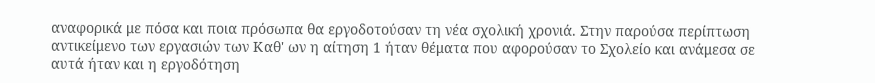αναφορικά με πόσα και ποια πρόσωπα θα εργοδοτούσαν τη νέα σχολική χρονιά. Στην παρούσα περίπτωση αντικείμενο των εργασιών των Καθ' ων η αίτηση 1 ήταν θέματα που αφορούσαν το Σχολείο και ανάμεσα σε αυτά ήταν και η εργοδότηση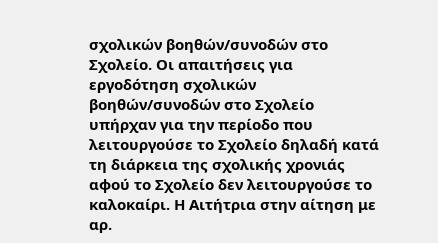σχολικών βοηθών/συνοδών στο Σχολείο. Οι απαιτήσεις για εργοδότηση σχολικών βοηθών/συνοδών στο Σχολείο υπήρχαν για την περίοδο που λειτουργούσε το Σχολείο δηλαδή κατά τη διάρκεια της σχολικής χρονιάς αφού το Σχολείο δεν λειτουργούσε το καλοκαίρι. Η Αιτήτρια στην αίτηση με αρ.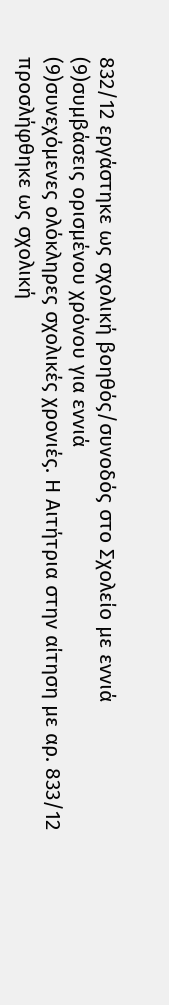832/12 εργάστηκε ως σχολική βοηθός/συνοδός στο Σχολείο με εννιά
(9)συμβάσεις ορισμένου χρόνου για εννιά
(9)συνεχόμενες ολόκληρες σχολικές χρονιές. Η Αιτήτρια στην αίτηση με αρ. 833/12 προσλήφθηκε ως σχολική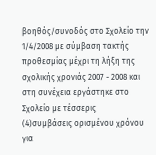βοηθός/συνοδός στο Σχολείο την 1/4/2008 με σύμβαση τακτής προθεσμίας μέχρι τη λήξη της σχολικής χρονιάς 2007 - 2008 και στη συνέχεια εργάστηκε στο Σχολείο με τέσσερις
(4)συμβάσεις ορισμένου χρόνου για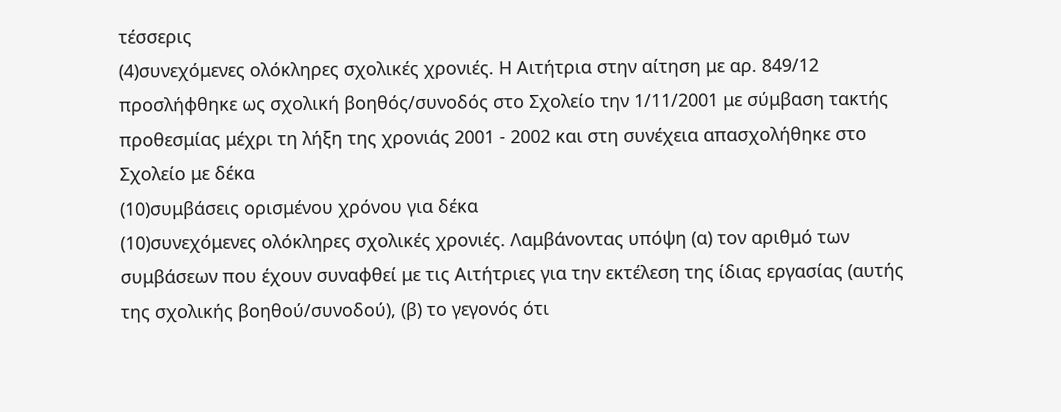τέσσερις
(4)συνεχόμενες ολόκληρες σχολικές χρονιές. Η Αιτήτρια στην αίτηση με αρ. 849/12 προσλήφθηκε ως σχολική βοηθός/συνοδός στο Σχολείο την 1/11/2001 με σύμβαση τακτής προθεσμίας μέχρι τη λήξη της χρονιάς 2001 - 2002 και στη συνέχεια απασχολήθηκε στο Σχολείο με δέκα
(10)συμβάσεις ορισμένου χρόνου για δέκα
(10)συνεχόμενες ολόκληρες σχολικές χρονιές. Λαμβάνοντας υπόψη (α) τον αριθμό των συμβάσεων που έχουν συναφθεί με τις Αιτήτριες για την εκτέλεση της ίδιας εργασίας (αυτής της σχολικής βοηθού/συνοδού), (β) το γεγονός ότι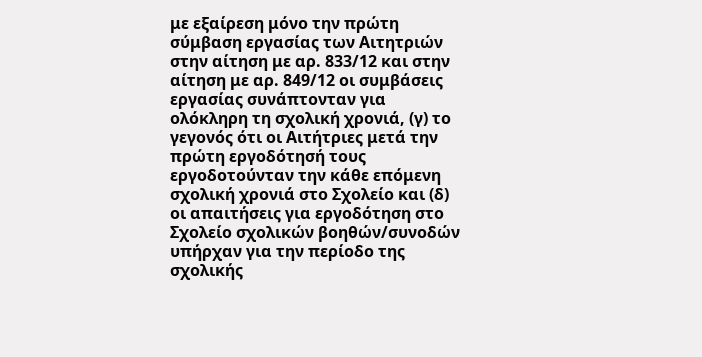με εξαίρεση μόνο την πρώτη σύμβαση εργασίας των Αιτητριών στην αίτηση με αρ. 833/12 και στην αίτηση με αρ. 849/12 οι συμβάσεις εργασίας συνάπτονταν για ολόκληρη τη σχολική χρονιά, (γ) το γεγονός ότι οι Αιτήτριες μετά την πρώτη εργοδότησή τους εργοδοτούνταν την κάθε επόμενη σχολική χρονιά στο Σχολείο και (δ) οι απαιτήσεις για εργοδότηση στο Σχολείο σχολικών βοηθών/συνοδών υπήρχαν για την περίοδο της σχολικής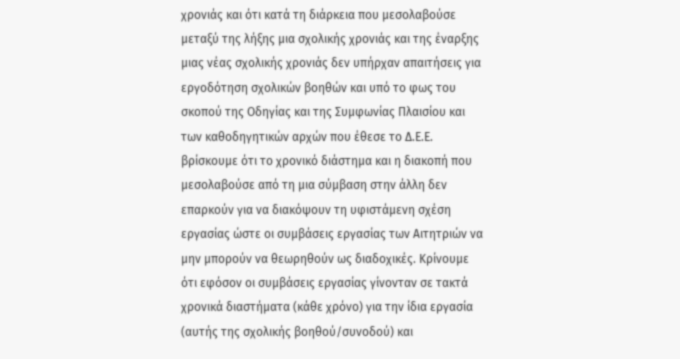χρονιάς και ότι κατά τη διάρκεια που μεσολαβούσε μεταξύ της λήξης μια σχολικής χρονιάς και της έναρξης μιας νέας σχολικής χρονιάς δεν υπήρχαν απαιτήσεις για εργοδότηση σχολικών βοηθών και υπό το φως του σκοπού της Οδηγίας και της Συμφωνίας Πλαισίου και των καθοδηγητικών αρχών που έθεσε το Δ.Ε.Ε. βρίσκουμε ότι το χρονικό διάστημα και η διακοπή που μεσολαβούσε από τη μια σύμβαση στην άλλη δεν επαρκούν για να διακόψουν τη υφιστάμενη σχέση εργασίας ώστε οι συμβάσεις εργασίας των Αιτητριών να μην μπορούν να θεωρηθούν ως διαδοχικές. Κρίνουμε ότι εφόσον οι συμβάσεις εργασίας γίνονταν σε τακτά χρονικά διαστήματα (κάθε χρόνο) για την ίδια εργασία (αυτής της σχολικής βοηθού/συνοδού) και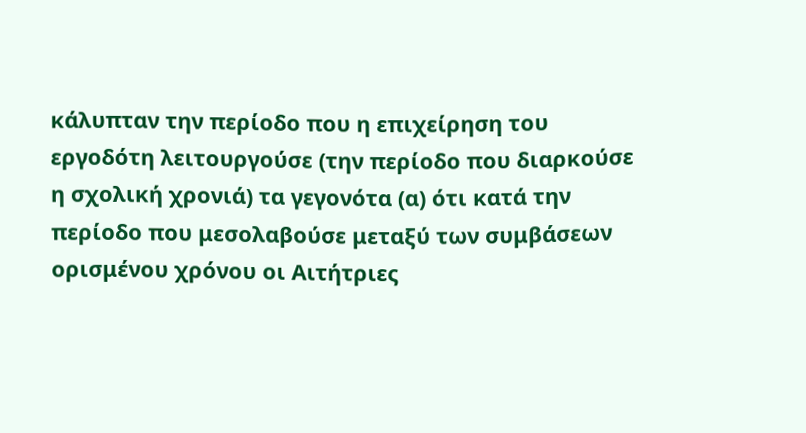κάλυπταν την περίοδο που η επιχείρηση του εργοδότη λειτουργούσε (την περίοδο που διαρκούσε η σχολική χρονιά) τα γεγονότα (α) ότι κατά την περίοδο που μεσολαβούσε μεταξύ των συμβάσεων ορισμένου χρόνου οι Αιτήτριες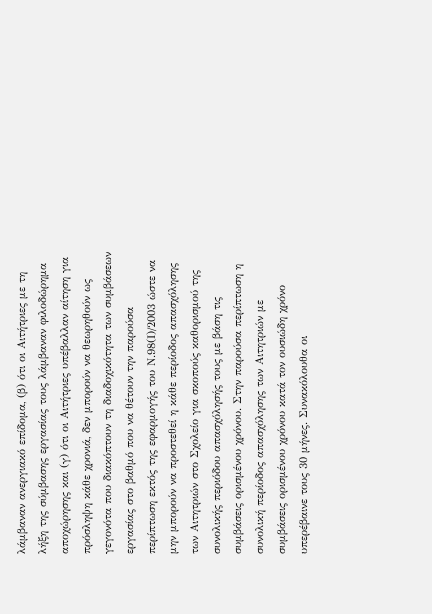λάμβαναν ανεργιακό επίδομα, (β) ότι οι Αιτήτριες με τη λήξη της σύμβασης εργασίας τους λάμβαναν φιλοδώρημα αποχώρησης και (γ) ότι οι Αιτήτριες υπέβαλλαν αίτηση για πρόσληψη κάθε χρονιά, δεν μπορούν να θεωρηθούν ως γεγονότα που διακόπτουν τη διαδοχικότητα των συμβάσεων εργασίας στο βαθμό που να θέτουν την παρούσα περίπτωση εκτός της εφαρμογής του Ν.98(Ι)/2003 ώστε να μην μπορούν να προστεθεί η κάθε περίοδος απασχόλησης των Αιτητριών στο Σχολείο για σκοπούς καθορισμού της συνολικής περιόδου απασχόλησής τους με βάση τις συμβάσεις ορισμένου χρόνου. Στην παρούσα περίπτωση η συνολική περίοδος απασχόλησης των Αιτητριών με συμβάσεις ορισμένου χρόνου κατά τον ουσιώδη χρόνο υπερέβαινε τους 30 μήνες. Συνακόλουθα οι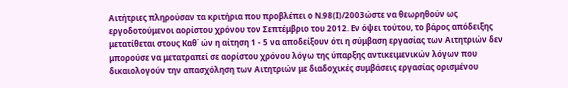Αιτήτριες πληρούσαν τα κριτήρια που προβλέπει ο Ν.98(Ι)/2003ώστε να θεωρηθούν ως εργοδοτούμενοι αορίστου χρόνου τον Σεπτέμβριο του 2012. Εν όψει τούτου, το βάρος απόδειξης μετατίθεται στους Καθ΄ ών η αίτηση 1 - 5 να αποδείξουν ότι η σύμβαση εργασίας των Αιτητριών δεν μπορούσε να μετατραπεί σε αορίστου χρόνου λόγω της ύπαρξης αντικειμενικών λόγων που δικαιολογούν την απασχόληση των Αιτητριών με διαδοχικές συμβάσεις εργασίας ορισμένου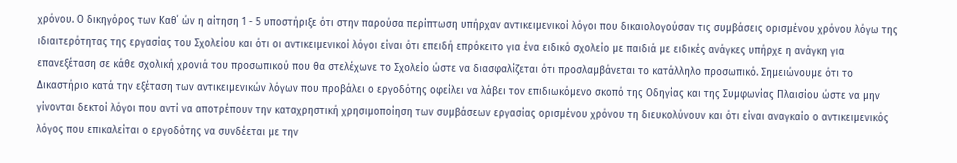χρόνου. Ο δικηγόρος των Καθ΄ ών η αίτηση 1 - 5 υποστήριξε ότι στην παρούσα περίπτωση υπήρχαν αντικειμενικοί λόγοι που δικαιολογούσαν τις συμβάσεις ορισμένου χρόνου λόγω της ιδιαιτερότητας της εργασίας του Σχολείου και ότι οι αντικειμενικοί λόγοι είναι ότι επειδή επρόκειτο για ένα ειδικό σχολείο με παιδιά με ειδικές ανάγκες υπήρχε η ανάγκη για επανεξέταση σε κάθε σχολική χρονιά του προσωπικού που θα στελέχωνε το Σχολείο ώστε να διασφαλίζεται ότι προσλαμβάνεται το κατάλληλο προσωπικό. Σημειώνουμε ότι το Δικαστήριο κατά την εξέταση των αντικειμενικών λόγων που προβάλει ο εργοδότης οφείλει να λάβει τον επιδιωκόμενο σκοπό της Οδηγίας και της Συμφωνίας Πλαισίου ώστε να μην γίνονται δεκτοί λόγοι που αντί να αποτρέπουν την καταχρηστική χρησιμοποίηση των συμβάσεων εργασίας ορισμένου χρόνου τη διευκολύνουν και ότι είναι αναγκαίο ο αντικειμενικός λόγος που επικαλείται ο εργοδότης να συνδέεται με την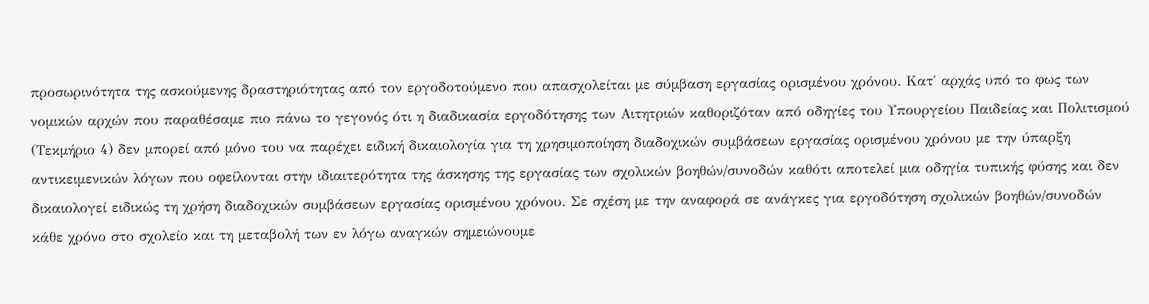προσωρινότητα της ασκούμενης δραστηριότητας από τον εργοδοτούμενο που απασχολείται με σύμβαση εργασίας ορισμένου χρόνου. Κατ΄ αρχάς υπό το φως των νομικών αρχών που παραθέσαμε πιο πάνω το γεγονός ότι η διαδικασία εργοδότησης των Αιτητριών καθοριζόταν από οδηγίες του Υπουργείου Παιδείας και Πολιτισμού (Τεκμήριο 4) δεν μπορεί από μόνο του να παρέχει ειδική δικαιολογία για τη χρησιμοποίηση διαδοχικών συμβάσεων εργασίας ορισμένου χρόνου με την ύπαρξη αντικειμενικών λόγων που οφείλονται στην ιδιαιτερότητα της άσκησης της εργασίας των σχολικών βοηθών/συνοδών καθότι αποτελεί μια οδηγία τυπικής φύσης και δεν δικαιολογεί ειδικώς τη χρήση διαδοχικών συμβάσεων εργασίας ορισμένου χρόνου. Σε σχέση με την αναφορά σε ανάγκες για εργοδότηση σχολικών βοηθών/συνοδών κάθε χρόνο στο σχολείο και τη μεταβολή των εν λόγω αναγκών σημειώνουμε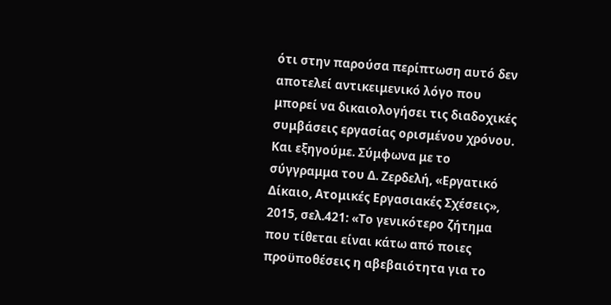ότι στην παρούσα περίπτωση αυτό δεν αποτελεί αντικειμενικό λόγο που μπορεί να δικαιολογήσει τις διαδοχικές συμβάσεις εργασίας ορισμένου χρόνου. Και εξηγούμε. Σύμφωνα με το σύγγραμμα του Δ. Ζερδελή, «Εργατικό Δίκαιο, Ατομικές Εργασιακές Σχέσεις», 2015, σελ.421: «Το γενικότερο ζήτημα που τίθεται είναι κάτω από ποιες προϋποθέσεις η αβεβαιότητα για το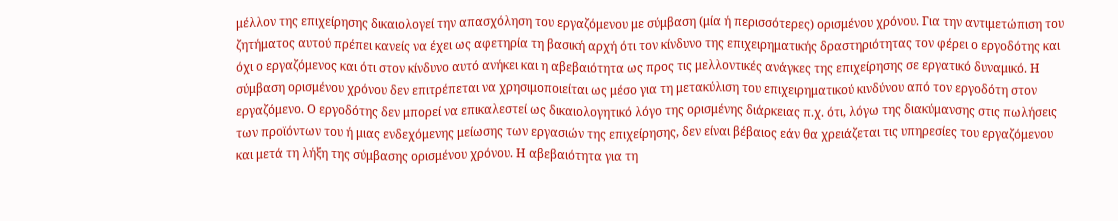μέλλον της επιχείρησης δικαιολογεί την απασχόληση του εργαζόμενου με σύμβαση (μία ή περισσότερες) ορισμένου χρόνου. Για την αντιμετώπιση του ζητήματος αυτού πρέπει κανείς να έχει ως αφετηρία τη βασική αρχή ότι τον κίνδυνο της επιχειρηματικής δραστηριότητας τον φέρει ο εργοδότης και όχι ο εργαζόμενος και ότι στον κίνδυνο αυτό ανήκει και η αβεβαιότητα ως προς τις μελλοντικές ανάγκες της επιχείρησης σε εργατικό δυναμικό. Η σύμβαση ορισμένου χρόνου δεν επιτρέπεται να χρησιμοποιείται ως μέσο για τη μετακύλιση του επιχειρηματικού κινδύνου από τον εργοδότη στον εργαζόμενο. Ο εργοδότης δεν μπορεί να επικαλεστεί ως δικαιολογητικό λόγο της ορισμένης διάρκειας π.χ. ότι, λόγω της διακύμανσης στις πωλήσεις των προϊόντων του ή μιας ενδεχόμενης μείωσης των εργασιών της επιχείρησης, δεν είναι βέβαιος εάν θα χρειάζεται τις υπηρεσίες του εργαζόμενου και μετά τη λήξη της σύμβασης ορισμένου χρόνου. Η αβεβαιότητα για τη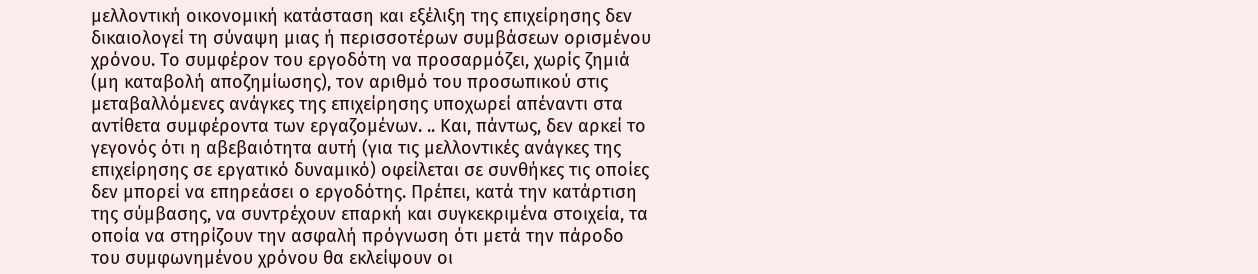μελλοντική οικονομική κατάσταση και εξέλιξη της επιχείρησης δεν δικαιολογεί τη σύναψη μιας ή περισσοτέρων συμβάσεων ορισμένου χρόνου. Το συμφέρον του εργοδότη να προσαρμόζει, χωρίς ζημιά (μη καταβολή αποζημίωσης), τον αριθμό του προσωπικού στις μεταβαλλόμενες ανάγκες της επιχείρησης υποχωρεί απέναντι στα αντίθετα συμφέροντα των εργαζομένων. .. Και, πάντως, δεν αρκεί το γεγονός ότι η αβεβαιότητα αυτή (για τις μελλοντικές ανάγκες της επιχείρησης σε εργατικό δυναμικό) οφείλεται σε συνθήκες τις οποίες δεν μπορεί να επηρεάσει ο εργοδότης. Πρέπει, κατά την κατάρτιση της σύμβασης, να συντρέχουν επαρκή και συγκεκριμένα στοιχεία, τα οποία να στηρίζουν την ασφαλή πρόγνωση ότι μετά την πάροδο του συμφωνημένου χρόνου θα εκλείψουν οι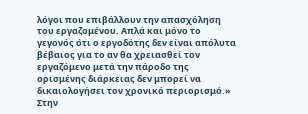λόγοι που επιβάλλουν την απασχόληση του εργαζομένου. Απλά και μόνο το γεγονός ότι ο εργοδότης δεν είναι απόλυτα βέβαιος για το αν θα χρειασθεί τον εργαζόμενο μετά την πάροδο της ορισμένης διάρκειας δεν μπορεί να δικαιολογήσει τον χρονικό περιορισμό.» Στην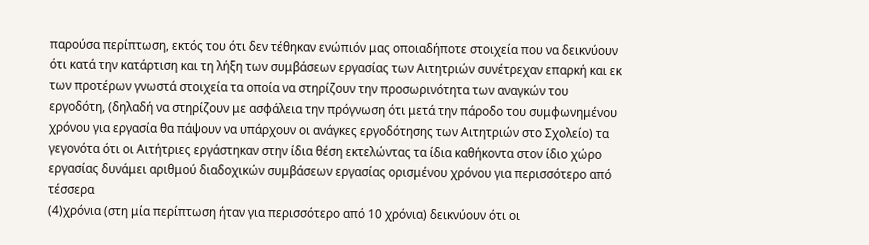παρούσα περίπτωση, εκτός του ότι δεν τέθηκαν ενώπιόν μας οποιαδήποτε στοιχεία που να δεικνύουν ότι κατά την κατάρτιση και τη λήξη των συμβάσεων εργασίας των Αιτητριών συνέτρεχαν επαρκή και εκ των προτέρων γνωστά στοιχεία τα οποία να στηρίζουν την προσωρινότητα των αναγκών του εργοδότη, (δηλαδή να στηρίζουν με ασφάλεια την πρόγνωση ότι μετά την πάροδο του συμφωνημένου χρόνου για εργασία θα πάψουν να υπάρχουν οι ανάγκες εργοδότησης των Αιτητριών στο Σχολείο) τα γεγονότα ότι οι Αιτήτριες εργάστηκαν στην ίδια θέση εκτελώντας τα ίδια καθήκοντα στον ίδιο χώρο εργασίας δυνάμει αριθμού διαδοχικών συμβάσεων εργασίας ορισμένου χρόνου για περισσότερο από τέσσερα
(4)χρόνια (στη μία περίπτωση ήταν για περισσότερο από 10 χρόνια) δεικνύουν ότι οι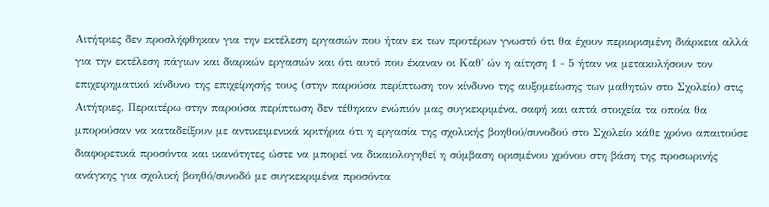Αιτήτριες δεν προσλήφθηκαν για την εκτέλεση εργασιών που ήταν εκ των προτέρων γνωστό ότι θα έχουν περιορισμένη διάρκεια αλλά για την εκτέλεση πάγιων και διαρκών εργασιών και ότι αυτό που έκαναν οι Καθ΄ ών η αίτηση 1 - 5 ήταν να μετακυλήσουν τον επιχειρηματικό κίνδυνο της επιχείρησής τους (στην παρούσα περίπτωση τον κίνδυνο της αυξομείωσης των μαθητών στο Σχολείο) στις Αιτήτριες. Περαιτέρω στην παρούσα περίπτωση δεν τέθηκαν ενώπιόν μας συγκεκριμένα, σαφή και απτά στοιχεία τα οποία θα μπορούσαν να καταδείξουν με αντικειμενικά κριτήρια ότι η εργασία της σχολικής βοηθού/συνοδού στο Σχολείο κάθε χρόνο απαιτούσε διαφορετικά προσόντα και ικανότητες ώστε να μπορεί να δικαιολογηθεί η σύμβαση ορισμένου χρόνου στη βάση της προσωρινής ανάγκης για σχολική βοηθό/συνοδό με συγκεκριμένα προσόντα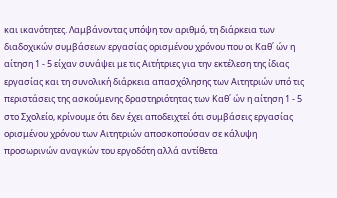και ικανότητες. Λαμβάνοντας υπόψη τον αριθμό, τη διάρκεια των διαδοχικών συμβάσεων εργασίας ορισμένου χρόνου που οι Καθ΄ ών η αίτηση 1 - 5 είχαν συνάψει με τις Αιτήτριες για την εκτέλεση της ίδιας εργασίας και τη συνολική διάρκεια απασχόλησης των Αιτητριών υπό τις περιστάσεις της ασκούμενης δραστηριότητας των Καθ΄ ών η αίτηση 1 - 5 στο Σχολείο, κρίνουμε ότι δεν έχει αποδειχτεί ότι συμβάσεις εργασίας ορισμένου χρόνου των Αιτητριών αποσκοπούσαν σε κάλυψη προσωρινών αναγκών του εργοδότη αλλά αντίθετα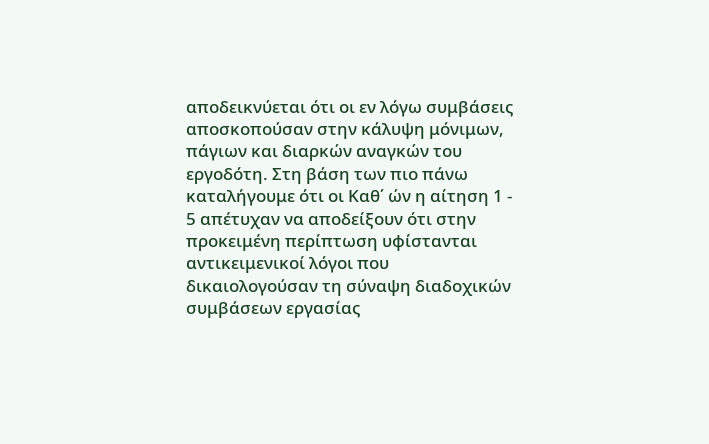αποδεικνύεται ότι οι εν λόγω συμβάσεις αποσκοπούσαν στην κάλυψη μόνιμων, πάγιων και διαρκών αναγκών του εργοδότη. Στη βάση των πιο πάνω καταλήγουμε ότι οι Καθ΄ ών η αίτηση 1 - 5 απέτυχαν να αποδείξουν ότι στην προκειμένη περίπτωση υφίστανται αντικειμενικοί λόγοι που δικαιολογούσαν τη σύναψη διαδοχικών συμβάσεων εργασίας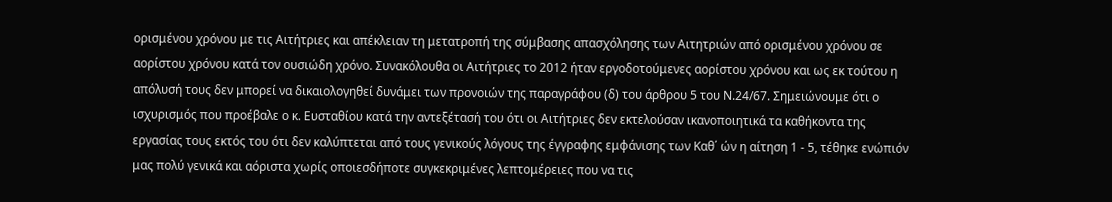ορισμένου χρόνου με τις Αιτήτριες και απέκλειαν τη μετατροπή της σύμβασης απασχόλησης των Αιτητριών από ορισμένου χρόνου σε αορίστου χρόνου κατά τον ουσιώδη χρόνο. Συνακόλουθα οι Αιτήτριες το 2012 ήταν εργοδοτούμενες αορίστου χρόνου και ως εκ τούτου η απόλυσή τους δεν μπορεί να δικαιολογηθεί δυνάμει των προνοιών της παραγράφου (δ) του άρθρου 5 του Ν.24/67. Σημειώνουμε ότι ο ισχυρισμός που προέβαλε ο κ. Ευσταθίου κατά την αντεξέτασή του ότι οι Αιτήτριες δεν εκτελούσαν ικανοποιητικά τα καθήκοντα της εργασίας τους εκτός του ότι δεν καλύπτεται από τους γενικούς λόγους της έγγραφης εμφάνισης των Καθ΄ ών η αίτηση 1 - 5, τέθηκε ενώπιόν μας πολύ γενικά και αόριστα χωρίς οποιεσδήποτε συγκεκριμένες λεπτομέρειες που να τις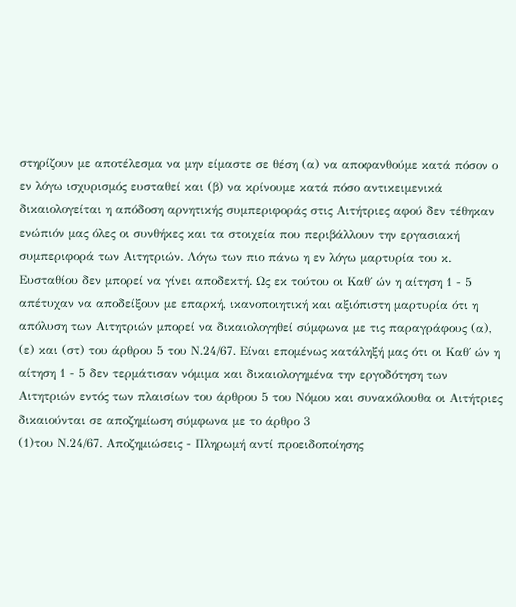στηρίζουν με αποτέλεσμα να μην είμαστε σε θέση (α) να αποφανθούμε κατά πόσον ο εν λόγω ισχυρισμός ευσταθεί και (β) να κρίνουμε κατά πόσο αντικειμενικά δικαιολογείται η απόδοση αρνητικής συμπεριφοράς στις Αιτήτριες αφού δεν τέθηκαν ενώπιόν μας όλες οι συνθήκες και τα στοιχεία που περιβάλλουν την εργασιακή συμπεριφορά των Αιτητριών. Λόγω των πιο πάνω η εν λόγω μαρτυρία του κ. Ευσταθίου δεν μπορεί να γίνει αποδεκτή. Ως εκ τούτου οι Καθ΄ ών η αίτηση 1 - 5 απέτυχαν να αποδείξουν με επαρκή, ικανοποιητική και αξιόπιστη μαρτυρία ότι η απόλυση των Αιτητριών μπορεί να δικαιολογηθεί σύμφωνα με τις παραγράφους (α), (ε) και (στ) του άρθρου 5 του Ν.24/67. Είναι επομένως κατάληξή μας ότι οι Καθ΄ ών η αίτηση 1 - 5 δεν τερμάτισαν νόμιμα και δικαιολογημένα την εργοδότηση των Αιτητριών εντός των πλαισίων του άρθρου 5 του Νόμου και συνακόλουθα οι Αιτήτριες δικαιούνται σε αποζημίωση σύμφωνα με το άρθρο 3
(1)του Ν.24/67. Αποζημιώσεις - Πληρωμή αντί προειδοποίησης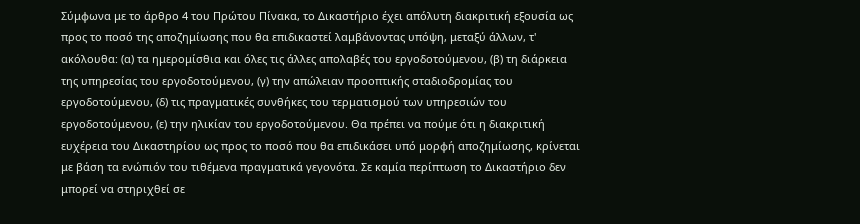Σύμφωνα με το άρθρο 4 του Πρώτου Πίνακα, το Δικαστήριο έχει απόλυτη διακριτική εξουσία ως προς το ποσό της αποζημίωσης που θα επιδικαστεί λαμβάνοντας υπόψη, μεταξύ άλλων, τ' ακόλουθα: (α) τα ημερομίσθια και όλες τις άλλες απολαβές του εργοδοτούμενου, (β) τη διάρκεια της υπηρεσίας του εργοδοτούμενου, (γ) την απώλειαν προοπτικής σταδιοδρομίας του εργοδοτούμενου, (δ) τις πραγματικές συνθήκες του τερματισμού των υπηρεσιών του εργοδοτούμενου, (ε) την ηλικίαν του εργοδοτούμενου. Θα πρέπει να πούμε ότι η διακριτική ευχέρεια του Δικαστηρίου ως προς το ποσό που θα επιδικάσει υπό μορφή αποζημίωσης, κρίνεται με βάση τα ενώπιόν του τιθέμενα πραγματικά γεγονότα. Σε καμία περίπτωση το Δικαστήριο δεν μπορεί να στηριχθεί σε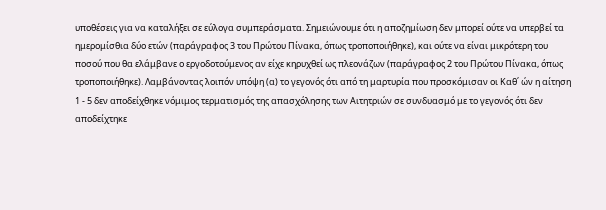υποθέσεις για να καταλήξει σε εύλογα συμπεράσματα. Σημειώνουμε ότι η αποζημίωση δεν μπορεί ούτε να υπερβεί τα ημερομίσθια δύο ετών (παράγραφος 3 του Πρώτου Πίνακα, όπως τροποποιήθηκε), και ούτε να είναι μικρότερη του ποσού που θα ελάμβανε ο εργοδοτούμενος αν είχε κηρυχθεί ως πλεονάζων (παράγραφος 2 του Πρώτου Πίνακα, όπως τροποποιήθηκε). Λαμβάνοντας λοιπόν υπόψη (α) το γεγονός ότι από τη μαρτυρία που προσκόμισαν οι Καθ΄ ών η αίτηση 1 - 5 δεν αποδείχθηκε νόμιμος τερματισμός της απασχόλησης των Αιτητριών σε συνδυασμό με το γεγονός ότι δεν αποδείχτηκε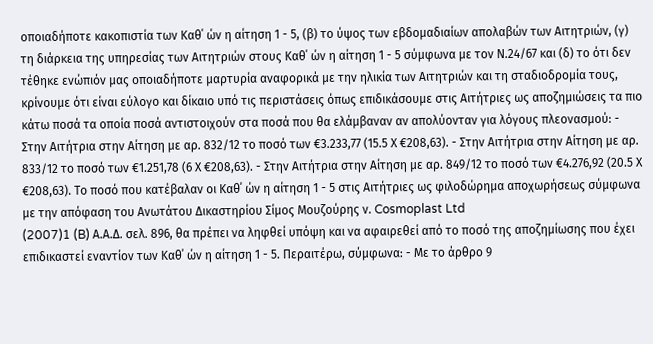οποιαδήποτε κακοπιστία των Καθ΄ ών η αίτηση 1 - 5, (β) το ύψος των εβδομαδιαίων απολαβών των Αιτητριών, (γ) τη διάρκεια της υπηρεσίας των Αιτητριών στους Καθ΄ ών η αίτηση 1 - 5 σύμφωνα με τον Ν.24/67 και (δ) το ότι δεν τέθηκε ενώπιόν μας οποιαδήποτε μαρτυρία αναφορικά με την ηλικία των Αιτητριών και τη σταδιοδρομία τους, κρίνουμε ότι είναι εύλογο και δίκαιο υπό τις περιστάσεις όπως επιδικάσουμε στις Αιτήτριες ως αποζημιώσεις τα πιο κάτω ποσά τα οποία ποσά αντιστοιχούν στα ποσά που θα ελάμβαναν αν απολύονταν για λόγους πλεονασμού: - Στην Αιτήτρια στην Αίτηση με αρ. 832/12 το ποσό των €3.233,77 (15.5 Χ €208,63). - Στην Αιτήτρια στην Αίτηση με αρ. 833/12 το ποσό των €1.251,78 (6 Χ €208,63). - Στην Αιτήτρια στην Αίτηση με αρ. 849/12 το ποσό των €4.276,92 (20.5 Χ €208,63). Το ποσό που κατέβαλαν οι Καθ΄ ών η αίτηση 1 - 5 στις Αιτήτριες ως φιλοδώρημα αποχωρήσεως σύμφωνα με την απόφαση του Ανωτάτου Δικαστηρίου Σίμος Μουζούρης ν. Cosmoplast Ltd
(2007)1 (B) Α.Α.Δ. σελ. 896, θα πρέπει να ληφθεί υπόψη και να αφαιρεθεί από το ποσό της αποζημίωσης που έχει επιδικαστεί εναντίον των Καθ΄ ών η αίτηση 1 - 5. Περαιτέρω, σύμφωνα: - Με το άρθρο 9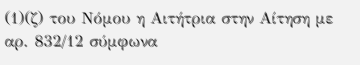(1)(ζ) του Νόμου η Αιτήτρια στην Αίτηση με αρ. 832/12 σύμφωνα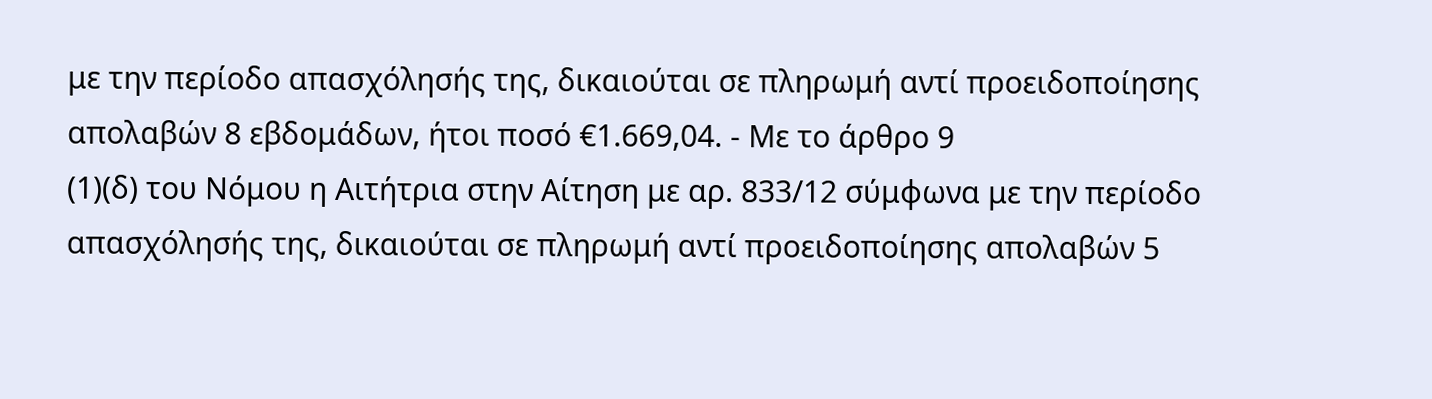με την περίοδο απασχόλησής της, δικαιούται σε πληρωμή αντί προειδοποίησης απολαβών 8 εβδομάδων, ήτοι ποσό €1.669,04. - Με το άρθρο 9
(1)(δ) του Νόμου η Αιτήτρια στην Αίτηση με αρ. 833/12 σύμφωνα με την περίοδο απασχόλησής της, δικαιούται σε πληρωμή αντί προειδοποίησης απολαβών 5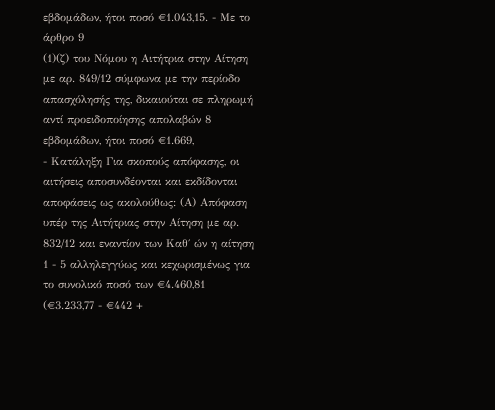εβδομάδων, ήτοι ποσό €1.043,15. - Με το άρθρο 9
(1)(ζ) του Νόμου η Αιτήτρια στην Αίτηση με αρ. 849/12 σύμφωνα με την περίοδο απασχόλησής της, δικαιούται σε πληρωμή αντί προειδοποίησης απολαβών 8 εβδομάδων, ήτοι ποσό €1.669,
- Κατάληξη Για σκοπούς απόφασης, οι αιτήσεις αποσυνδέονται και εκδίδονται αποφάσεις ως ακολούθως: (Α) Απόφαση υπέρ της Αιτήτριας στην Αίτηση με αρ. 832/12 και εναντίον των Καθ΄ ών η αίτηση 1 - 5 αλληλεγγύως και κεχωρισμένως για το συνολικό ποσό των €4.460,81 (€3.233,77 - €442 +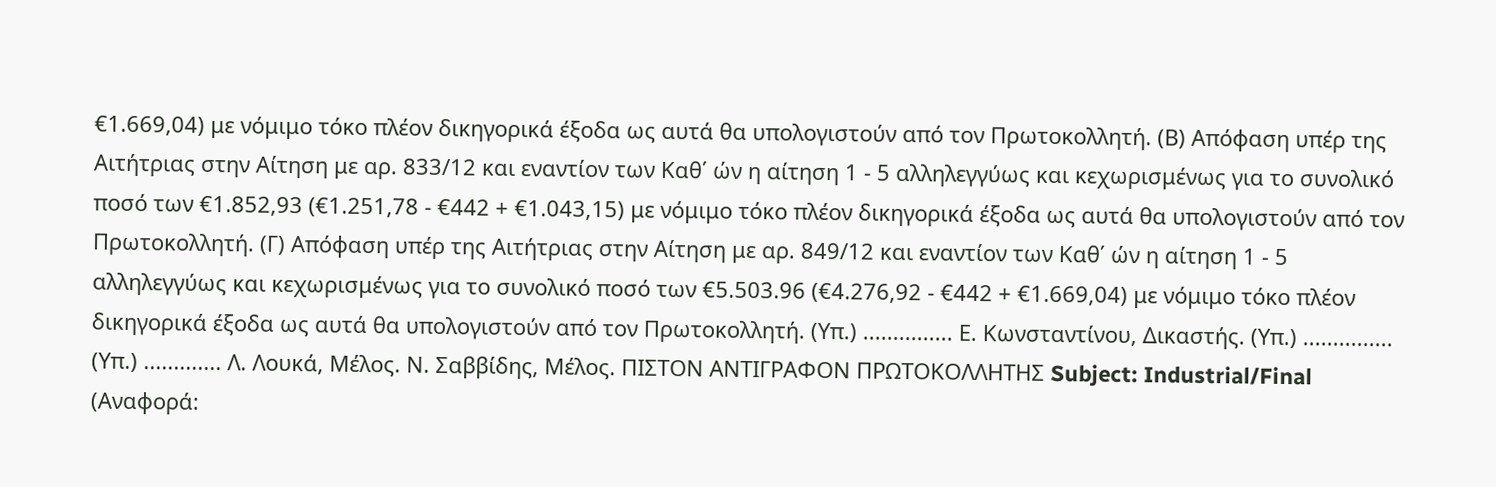€1.669,04) με νόμιμο τόκο πλέον δικηγορικά έξοδα ως αυτά θα υπολογιστούν από τον Πρωτοκολλητή. (Β) Απόφαση υπέρ της Αιτήτριας στην Αίτηση με αρ. 833/12 και εναντίον των Καθ΄ ών η αίτηση 1 - 5 αλληλεγγύως και κεχωρισμένως για το συνολικό ποσό των €1.852,93 (€1.251,78 - €442 + €1.043,15) με νόμιμο τόκο πλέον δικηγορικά έξοδα ως αυτά θα υπολογιστούν από τον Πρωτοκολλητή. (Γ) Απόφαση υπέρ της Αιτήτριας στην Αίτηση με αρ. 849/12 και εναντίον των Καθ΄ ών η αίτηση 1 - 5 αλληλεγγύως και κεχωρισμένως για το συνολικό ποσό των €5.503.96 (€4.276,92 - €442 + €1.669,04) με νόμιμο τόκο πλέον δικηγορικά έξοδα ως αυτά θα υπολογιστούν από τον Πρωτοκολλητή. (Υπ.) ............... Ε. Κωνσταντίνου, Δικαστής. (Υπ.) ............... (Υπ.) ............. Λ. Λουκά, Μέλος. Ν. Σαββίδης, Μέλος. ΠΙΣΤΟΝ ΑΝΤΙΓΡΑΦΟΝ ΠΡΩΤΟΚΟΛΛΗΤΗΣ Subject: Industrial/Final (Αναφορά: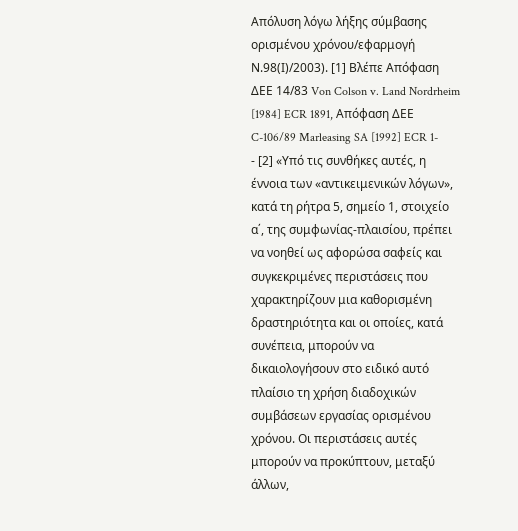Απόλυση λόγω λήξης σύμβασης ορισμένου χρόνου/εφαρμογή Ν.98(Ι)/2003). [1] Βλέπε Απόφαση ΔΕΕ 14/83 Von Colson v. Land Nordrheim [1984] ECR 1891, Απόφαση ΔΕΕ C-106/89 Marleasing SA [1992] ECR 1-
- [2] «Υπό τις συνθήκες αυτές, η έννοια των «αντικειμενικών λόγων», κατά τη ρήτρα 5, σημείο 1, στοιχείο α΄, της συμφωνίας-πλαισίου, πρέπει να νοηθεί ως αφορώσα σαφείς και συγκεκριμένες περιστάσεις που χαρακτηρίζουν μια καθορισμένη δραστηριότητα και οι οποίες, κατά συνέπεια, μπορούν να δικαιολογήσουν στο ειδικό αυτό πλαίσιο τη χρήση διαδοχικών συμβάσεων εργασίας ορισμένου χρόνου. Οι περιστάσεις αυτές μπορούν να προκύπτουν, μεταξύ άλλων,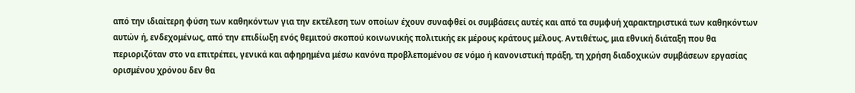από την ιδιαίτερη φύση των καθηκόντων για την εκτέλεση των οποίων έχουν συναφθεί οι συμβάσεις αυτές και από τα συμφυή χαρακτηριστικά των καθηκόντων αυτών ή, ενδεχομένως, από την επιδίωξη ενός θεμιτού σκοπού κοινωνικής πολιτικής εκ μέρους κράτους μέλους. Αντιθέτως, μια εθνική διάταξη που θα περιοριζόταν στο να επιτρέπει, γενικά και αφηρημένα μέσω κανόνα προβλεπομένου σε νόμο ή κανονιστική πράξη, τη χρήση διαδοχικών συμβάσεων εργασίας ορισμένου χρόνου δεν θα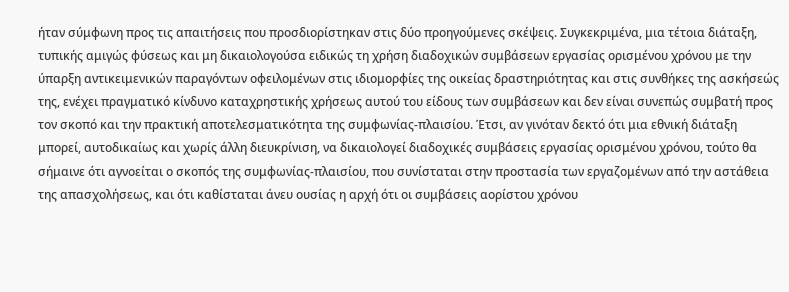ήταν σύμφωνη προς τις απαιτήσεις που προσδιορίστηκαν στις δύο προηγούμενες σκέψεις. Συγκεκριμένα, μια τέτοια διάταξη, τυπικής αμιγώς φύσεως και μη δικαιολογούσα ειδικώς τη χρήση διαδοχικών συμβάσεων εργασίας ορισμένου χρόνου με την ύπαρξη αντικειμενικών παραγόντων οφειλομένων στις ιδιομορφίες της οικείας δραστηριότητας και στις συνθήκες της ασκήσεώς της, ενέχει πραγματικό κίνδυνο καταχρηστικής χρήσεως αυτού του είδους των συμβάσεων και δεν είναι συνεπώς συμβατή προς τον σκοπό και την πρακτική αποτελεσματικότητα της συμφωνίας-πλαισίου. Έτσι, αν γινόταν δεκτό ότι μια εθνική διάταξη μπορεί, αυτοδικαίως και χωρίς άλλη διευκρίνιση, να δικαιολογεί διαδοχικές συμβάσεις εργασίας ορισμένου χρόνου, τούτο θα σήμαινε ότι αγνοείται ο σκοπός της συμφωνίας-πλαισίου, που συνίσταται στην προστασία των εργαζομένων από την αστάθεια της απασχολήσεως, και ότι καθίσταται άνευ ουσίας η αρχή ότι οι συμβάσεις αορίστου χρόνου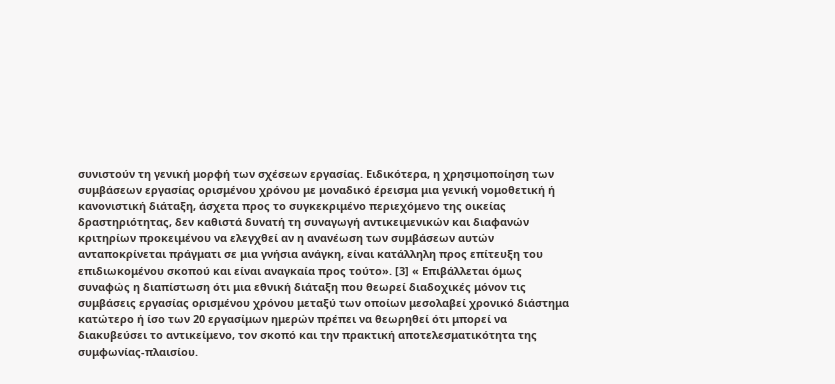συνιστούν τη γενική μορφή των σχέσεων εργασίας. Ειδικότερα, η χρησιμοποίηση των συμβάσεων εργασίας ορισμένου χρόνου με μοναδικό έρεισμα μια γενική νομοθετική ή κανονιστική διάταξη, άσχετα προς το συγκεκριμένο περιεχόμενο της οικείας δραστηριότητας, δεν καθιστά δυνατή τη συναγωγή αντικειμενικών και διαφανών κριτηρίων προκειμένου να ελεγχθεί αν η ανανέωση των συμβάσεων αυτών ανταποκρίνεται πράγματι σε μια γνήσια ανάγκη, είναι κατάλληλη προς επίτευξη του επιδιωκομένου σκοπού και είναι αναγκαία προς τούτο». [3] « Επιβάλλεται όμως συναφώς η διαπίστωση ότι μια εθνική διάταξη που θεωρεί διαδοχικές μόνον τις συμβάσεις εργασίας ορισμένου χρόνου μεταξύ των οποίων μεσολαβεί χρονικό διάστημα κατώτερο ή ίσο των 20 εργασίμων ημερών πρέπει να θεωρηθεί ότι μπορεί να διακυβεύσει το αντικείμενο, τον σκοπό και την πρακτική αποτελεσματικότητα της συμφωνίας-πλαισίου.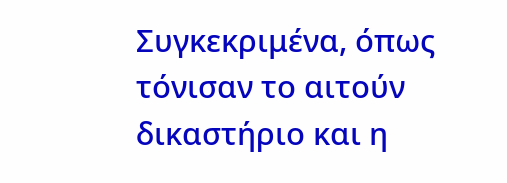Συγκεκριμένα, όπως τόνισαν το αιτούν δικαστήριο και η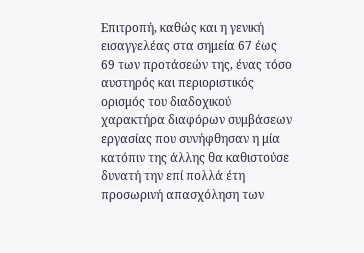Επιτροπή, καθώς και η γενική εισαγγελέας στα σημεία 67 έως 69 των προτάσεών της, ένας τόσο αυστηρός και περιοριστικός ορισμός του διαδοχικού χαρακτήρα διαφόρων συμβάσεων εργασίας που συνήφθησαν η μία κατόπιν της άλλης θα καθιστούσε δυνατή την επί πολλά έτη προσωρινή απασχόληση των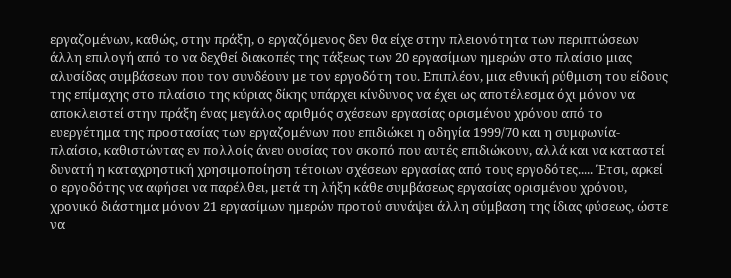εργαζομένων, καθώς, στην πράξη, ο εργαζόμενος δεν θα είχε στην πλειονότητα των περιπτώσεων άλλη επιλογή από το να δεχθεί διακοπές της τάξεως των 20 εργασίμων ημερών στο πλαίσιο μιας αλυσίδας συμβάσεων που τον συνδέουν με τον εργοδότη του. Επιπλέον, μια εθνική ρύθμιση του είδους της επίμαχης στο πλαίσιο της κύριας δίκης υπάρχει κίνδυνος να έχει ως αποτέλεσμα όχι μόνον να αποκλειστεί στην πράξη ένας μεγάλος αριθμός σχέσεων εργασίας ορισμένου χρόνου από το ευεργέτημα της προστασίας των εργαζομένων που επιδιώκει η οδηγία 1999/70 και η συμφωνία-πλαίσιο, καθιστώντας εν πολλοίς άνευ ουσίας τον σκοπό που αυτές επιδιώκουν, αλλά και να καταστεί δυνατή η καταχρηστική χρησιμοποίηση τέτοιων σχέσεων εργασίας από τους εργοδότες..... Έτσι, αρκεί ο εργοδότης να αφήσει να παρέλθει, μετά τη λήξη κάθε συμβάσεως εργασίας ορισμένου χρόνου, χρονικό διάστημα μόνον 21 εργασίμων ημερών προτού συνάψει άλλη σύμβαση της ίδιας φύσεως, ώστε να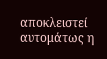αποκλειστεί αυτομάτως η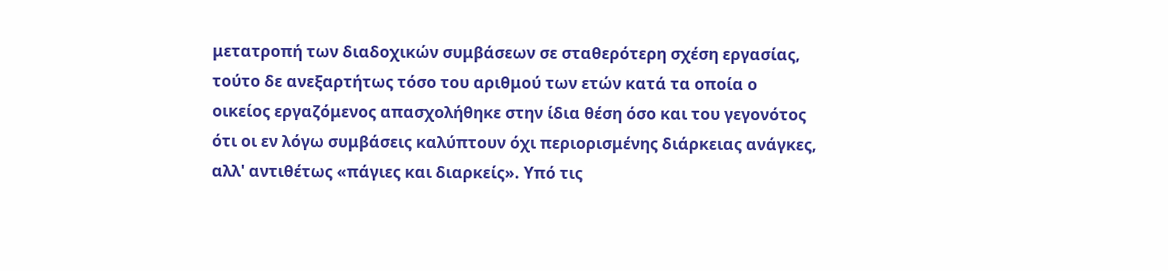μετατροπή των διαδοχικών συμβάσεων σε σταθερότερη σχέση εργασίας, τούτο δε ανεξαρτήτως τόσο του αριθμού των ετών κατά τα οποία ο οικείος εργαζόμενος απασχολήθηκε στην ίδια θέση όσο και του γεγονότος ότι οι εν λόγω συμβάσεις καλύπτουν όχι περιορισμένης διάρκειας ανάγκες, αλλ' αντιθέτως «πάγιες και διαρκείς». Υπό τις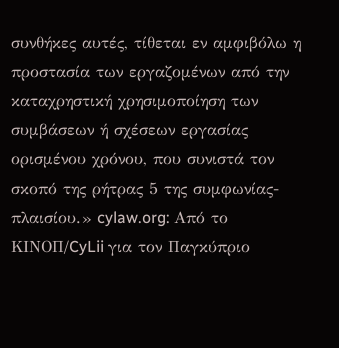συνθήκες αυτές, τίθεται εν αμφιβόλω η προστασία των εργαζομένων από την καταχρηστική χρησιμοποίηση των συμβάσεων ή σχέσεων εργασίας ορισμένου χρόνου, που συνιστά τον σκοπό της ρήτρας 5 της συμφωνίας-πλαισίου.» cylaw.org: Από το ΚΙΝOΠ/CyLii για τον Παγκύπριο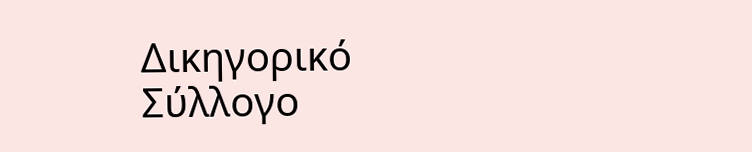Δικηγορικό Σύλλογο